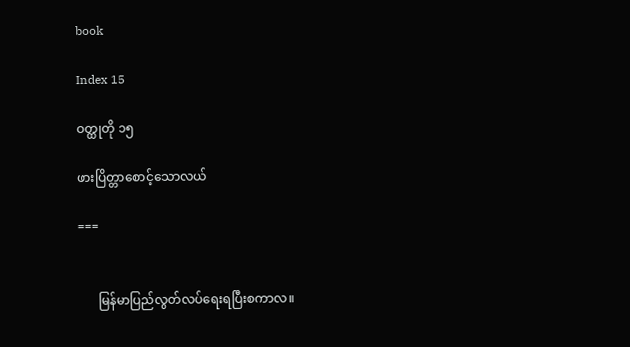book

Index 15

ဝတ္ထုတို ၁၅

ဖားပြိတ္တာစောင့်သောလယ်

===


      မြန်မာပြည်လွတ်လပ်ရေးရပြီးစကာလ။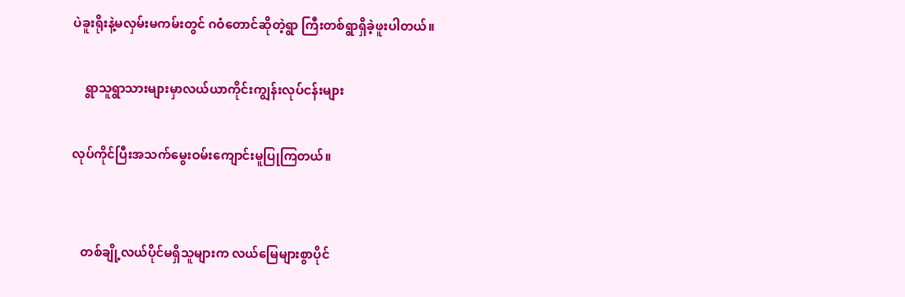ပဲခူးရိုးနဲ့မလှမ်းမကမ်းတွင် ဂဝံတောင်ဆိုတဲ့ရွာ ကြီးတစ်ရွာရှိခဲ့ဖူးပါတယ်။

    ရွာသူရွာသားများမှာလယ်ယာကိုင်းကျွန်းလုပ်ငန်းများ

လုပ်ကိုင်ပြီးအသက်မွေးဝမ်းကျောင်းမူပြုကြတယ်။


   တစ်ချို့လယ်ပိုင်မရှိသူများက လယ်မြေများစွာပိုင်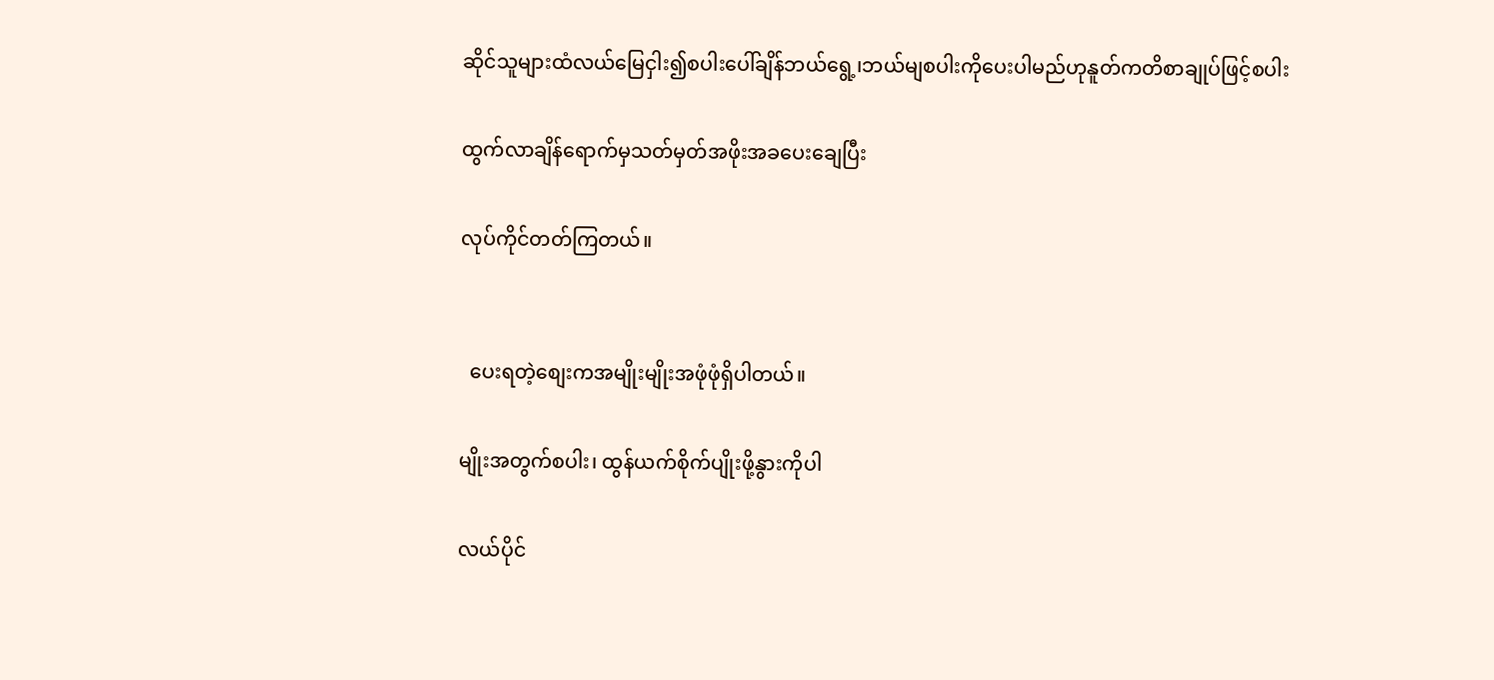ဆိုင်သူများထံလယ်မြေငှါး၍စပါးပေါ်ချိန်ဘယ်ရွေ့၊ဘယ်မျစပါးကိုပေးပါမည်ဟုနူတ်ကတိစာချုပ်ဖြင့်စပါး

ထွက်လာချိန်ရောက်မှသတ်မှတ်အဖိုးအခပေးချေပြီး

လုပ်ကိုင်တတ်ကြတယ်။


  ပေးရတဲ့စျေးကအမျိုးမျိုးအဖုံဖုံရှိပါတယ်။

မျိုးအတွက်စပါး၊ ထွန်ယက်စိုက်ပျိုးဖို့နွားကိုပါ

လယ်ပိုင်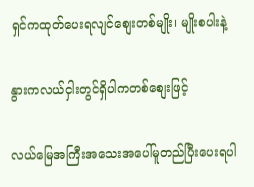ရှင်ကထုတ်ပေးရလျင်စျေးတစ်မျိုး၊ မျိုးစပါးနဲ့

နွားကလယ်ငှါးတွင်ရှိပါကတစ်စျေးဖြင့်

လယ်မြေအကြီးအသေးအပေါ်မူတည်ပြီးပေးရပါ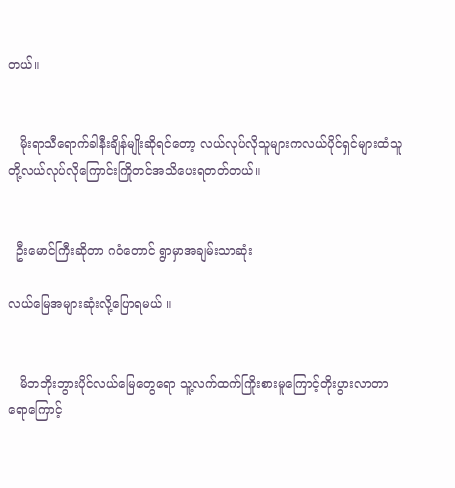တယ်။


   မိုးရာသီရောက်ခါနီးချိန်မျိုးဆိုရင်တော့ လယ်လုပ်လိုသူများကလယ်ပိုင်ရှင်များထံသူတို့လယ်လုပ်လိုကြောင်းကြိုတင်အသိပေးရတတ်တယ်။


  ဦးမောင်ကြီးဆိုတာ ဂဝံတောင် ရွာမှာအချမ်းသာဆုံး

လယ်မြေအများဆုံးလို့ပြောရမယ် ။


   မိဘဘိုးဘွားပိုင်လယ်မြေတွေရော သူ့လက်ထက်ကြိုးစားမူကြောင့်တိုးပွားလာတာရောကြောင့်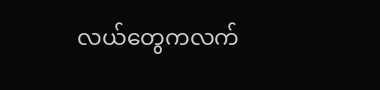လယ်တွေကလက်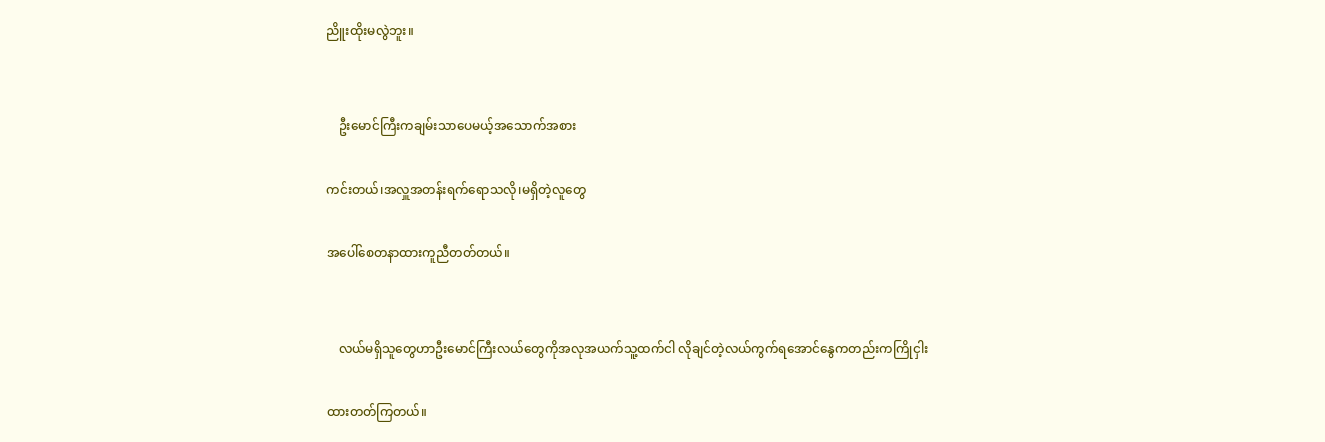ညိူးထိုးမလွဲဘူး။


    ဦးမောင်ကြီးကချမ်းသာပေမယ့်အသောက်အစား

ကင်းတယ်၊အလှူအတန်းရက်ရောသလို၊မရှိတဲ့လူတွေ

အပေါ်စေတနာထားကူညီတတ်တယ်။


    လယ်မရှိသူတွေဟာဦးမောင်ကြီးလယ်တွေကိုအလုအယက်သူ့ထက်ငါ လိုချင်တဲ့လယ်ကွက်ရအောင်နွေကတည်းကကြိုငှါး

ထားတတ်ကြတယ်။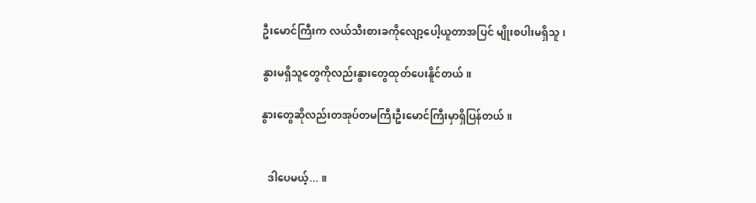ဦးမောင်ကြီးက လယ်သီးစားခကိုလျော့ပေါ့ယူတာအပြင် မျိုးစပါးမရှိသူ၊

နွားမရှိသူတွေကိုလည်းနွားတွေထုတ်ပေးနိူင်တယ်။

နွားတွေဆိုလည်းတအုပ်တမကြီးဦးမောင်ကြီးမှာရှိပြန်တယ် ။


  ဒါပေမယ့်... ။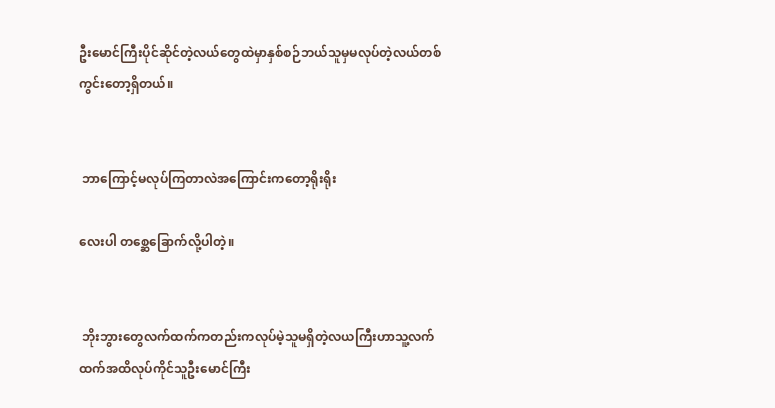ဦးမောင်ကြီးပိုင်ဆိုင်တဲ့လယ်တွေထဲမှာနှစ်စဉ်ဘယ်သူမှမလုပ်တဲ့လယ်တစ်ကွင်းတော့ရှိတယ်။


 ဘာကြောင့်မလုပ်ကြတာလဲအကြောင်းကတော့ရိုးရိုး

လေးပါ တစ္ဆေခြောက်လို့ပါတဲ့။


 ဘိုးဘွားတွေလက်ထက်ကတည်းကလုပ်မဲ့သူမရှိတဲ့လယကြီးဟာသူ့လက်ထက်အထိလုပ်ကိုင်သူဦးမောင်ကြီး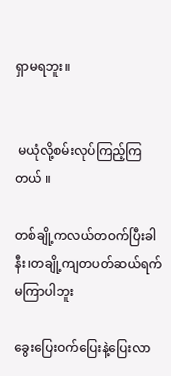ရှာမရဘူး။


 မယုံလို့စမ်းလုပ်ကြည့်ကြတယ် ။

တစ်ချို့ကလယ်တဝက်ပြီးခါနီး၊တချို့ကျတပတ်ဆယ်ရက်မကြာပါဘူး

ခွေးပြေးဝက်ပြေးနဲ့ပြေးလာ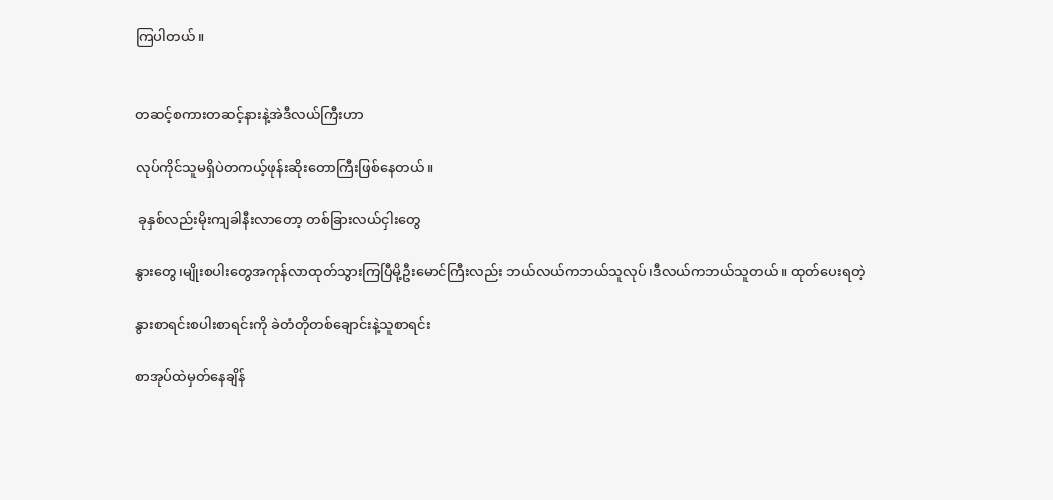ကြပါတယ်။


တဆင့်စကားတဆင့်နားနဲ့အဲဒီလယ်ကြီးဟာ

လုပ်ကိုင်သူမရှိပဲတကယ့်ဖုန်းဆိုးတောကြီးဖြစ်နေတယ်။

 ခုနှစ်လည်းမိုးကျခါနီးလာတော့ တစ်ခြားလယ်ငှါးတွေ

နွားတွေ၊မျိုးစပါးတွေအကုန်လာထုတ်သွားကြပြီမို့ဦးမောင်ကြီးလည်း ဘယ်လယ်ကဘယ်သူလုပ်၊ဒီလယ်ကဘယ်သူတယ်။ ထုတ်ပေးရတဲ့

နွားစာရင်းစပါးစာရင်းကို ခဲတံတိုတစ်ချောင်းနဲ့သူစာရင်း

စာအုပ်ထဲမှတ်နေချိန်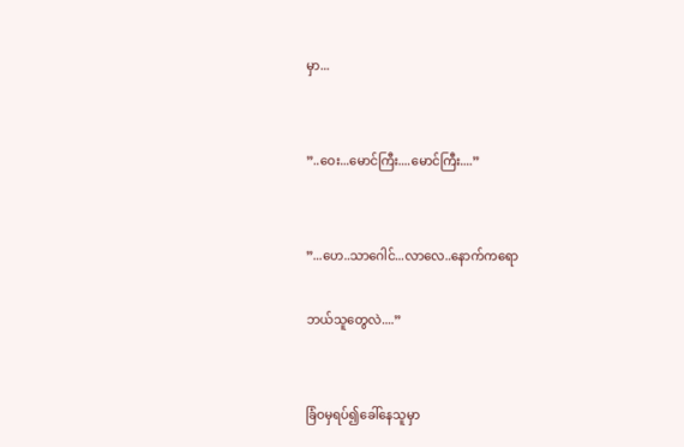မှာ...


”..ဝေး...မောင်ကြီး....မောင်ကြီး....”


”...ဟေ..သာဂေါင်...လာလေ..နောက်ကရော

ဘယ်သူတွေလဲ....”


ခြံဝမှရပ်၍ခေါ်နေသူမှာ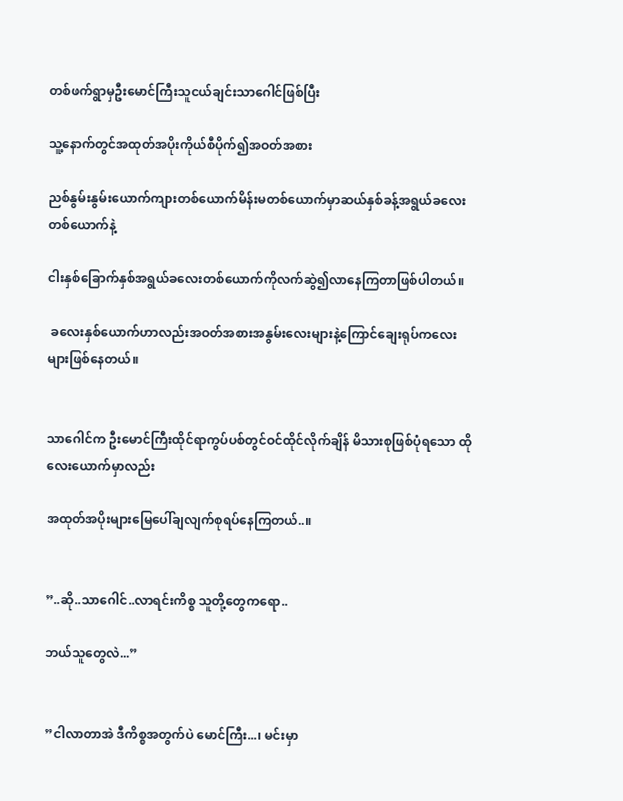တစ်ဖက်ရွာမှဦးမောင်ကြီးသူငယ်ချင်းသာဂေါင်ဖြစ်ပြီး

သူ့နောက်တွင်အထုတ်အပိုးကိုယ်စီပိုက်၍အဝတ်အစား

ညစ်နွမ်းနွမ်းယောက်ကျားတစ်ယောက်မိန်းမတစ်ယောက်မှာဆယ်နှစ်ခန့်အရွယ်ခလေးတစ်ယောက်နဲ့

ငါးနှစ်ခြောက်နှစ်အရွယ်ခလေးတစ်ယောက်ကိုလက်ဆွဲ၍လာနေကြတာဖြစ်ပါတယ်။

 ခလေးနှစ်ယောက်ဟာလည်းအဝတ်အစားအနွမ်းလေးများနဲ့ကြောင်ချေးရုပ်ကလေးများဖြစ်နေတယ်။


သာဂေါင်က ဦးမောင်ကြီးထိုင်ရာကွပ်ပစ်တွင်ဝင်ထိုင်လိုက်ချိန် မိသားစုဖြစ်ပုံရသော ထိုလေးယောက်မှာလည်း

အထုတ်အပိုးများမြေပေါ်ချလျက်စုရပ်နေကြတယ်..။


”..ဆို..သာဂေါင်..လာရင်းကိစ္စ သူတို့တွေကရော..

ဘယ်သူတွေလဲ...”


”ငါလာတာအဲ ဒီကိစ္စအတွက်ပဲ မောင်ကြီး...၊ မင်းမှာ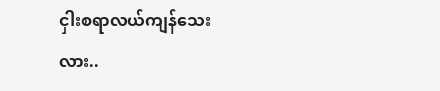ငှါးစရာလယ်ကျန်သေးလား..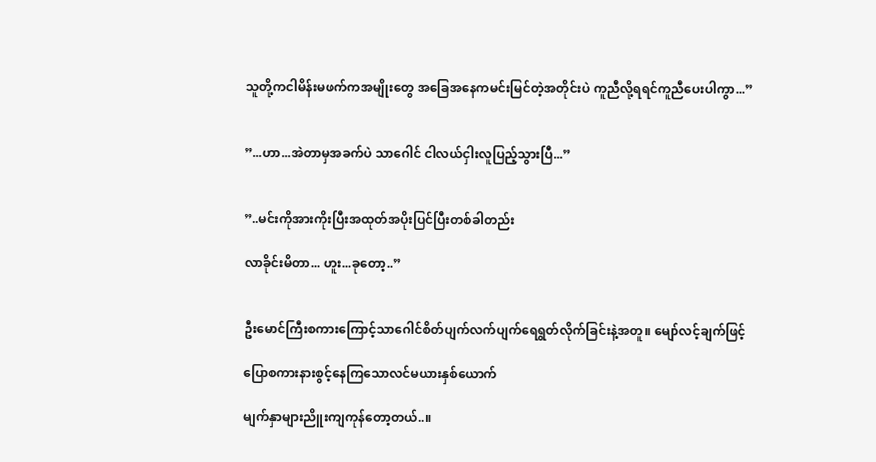သူတို့ကငါမိန်းမဖက်ကအမျိုးတွေ အခြေအနေကမင်းမြင်တဲ့အတိုင်းပဲ ကူညီလို့ရရင်ကူညီပေးပါကွာ...”


”...ဟာ...အဲတာမှအခက်ပဲ သာဂေါင် ငါလယ်ငှါးလူပြည့်သွားပြီ...”


”..မင်းကိုအားကိုးပြီးအထုတ်အပိုးပြင်ပြီးတစ်ခါတည်း

လာခိုင်းမိတာ... ဟူး...ခုတော့..”


ဦးမောင်ကြီးစကားကြောင့်သာဂေါင်စိတ်ပျက်လက်ပျက်ရေရွတ်လိုက်ခြင်းနဲ့အတူ။ မျော်လင့်ချက်ဖြင့်

ပြောစကားနားစွင့်နေကြသောလင်မယားနှစ်ယောက်

မျက်နှာများညိူးကျကုန်တော့တယ်..။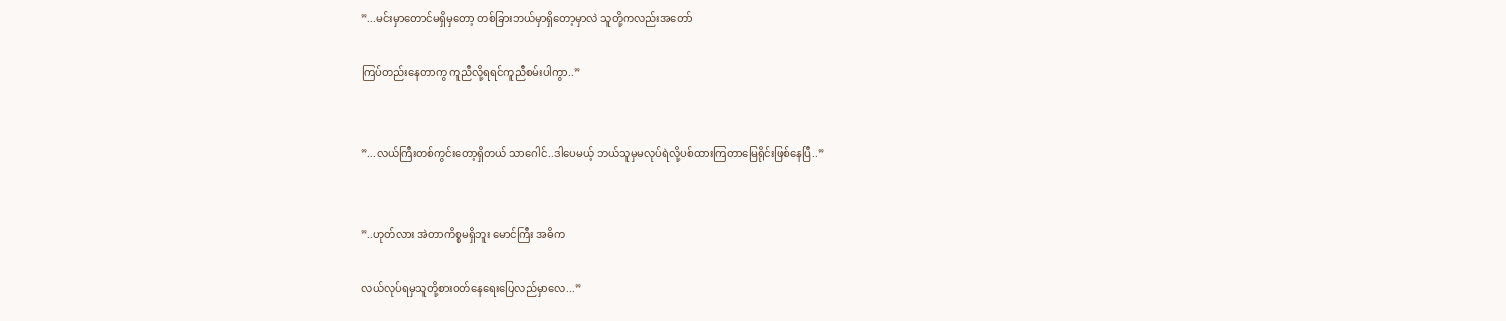”...မင်းမှာတောင်မရှိမှတော့ တစ်ခြားဘယ်မှာရှိတော့မှာလဲ သူတို့ကလည်းအတော်

ကြပ်တည်းနေတာကွ ကူညီလို့ရရင်ကူညီစမ်းပါကွာ..”


”...လယ်ကြီးတစ်ကွင်းတော့ရှိတယ် သာဂေါင်..ဒါပေမယ့် ဘယ်သူမှမလုပ်ရဲလို့ပစ်ထားကြတာမြေရိုင်းဖြစ်နေပြီ..”


”..ဟုတ်လား အဲတာကိစ္စမရှိဘူး မောင်ကြီး အဓိက

လယ်လုပ်ရမှသူတို့စားဝတ်နေရေးပြေလည်မှာလေ...”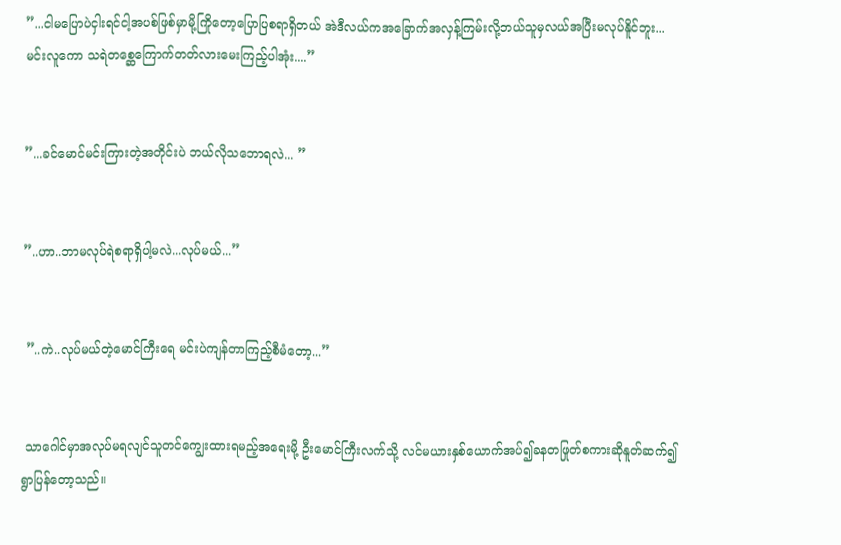”...ငါမပြောပဲငှါးရင်ငါ့အပစ်ဖြစ်မှာမို့ကြိုတော့ပြောပြစရာရှိတယ် အဲဒီလယ်ကအခြောက်အလှန့်ကြမ်းလို့ဘယ်သူမှလယ်အပြီးမလုပ်နိူင်ဘူး... မင်းလူကော သရဲတစ္ဆေကြောက်တတ်လားမေးကြည့်ပါအုံး....”


”...ခင်မောင်မင်းကြားတဲ့အတိုင်းပဲ ဘယ်လိုသဘောရလဲ... ”


”..ဟာ..ဘာမလုပ်ရဲစရာရှိပါ့မလဲ...လုပ်မယ်...”


 ”..ကဲ..လုပ်မယ်တဲ့မောင်ကြီးရေ မင်းပဲကျန်တာကြည့်စီမံတော့...”


 သာဂေါင်မှာအလုပ်မရလျင်သူတင်ကျွေးထားရမည့်အရေးမို့ ဦးမောင်ကြီးလက်သို့ လင်မယားနှစ်ယောက်အပ်၍ခနတဖြုတ်စကားဆိုနူတ်ဆက်၍ရွာပြန်တော့သည်။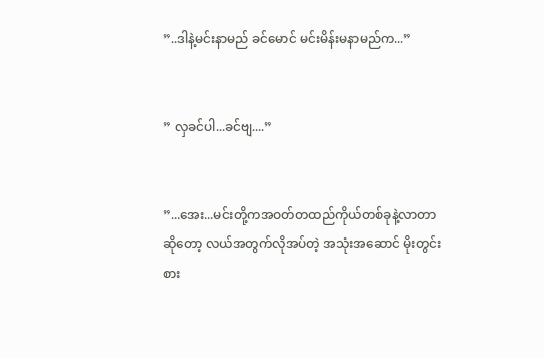”..ဒါနဲ့မင်းနာမည် ခင်မောင် မင်းမိန်းမနာမည်က...”


” လှခင်ပါ...ခင်ဗျ....”


”...အေး...မင်းတို့ကအဝတ်တထည်ကိုယ်တစ်ခုနဲ့လာတာဆိုတော့ လယ်အတွက်လိုအပ်တဲ့ အသုံးအဆောင် မိုးတွင်းစား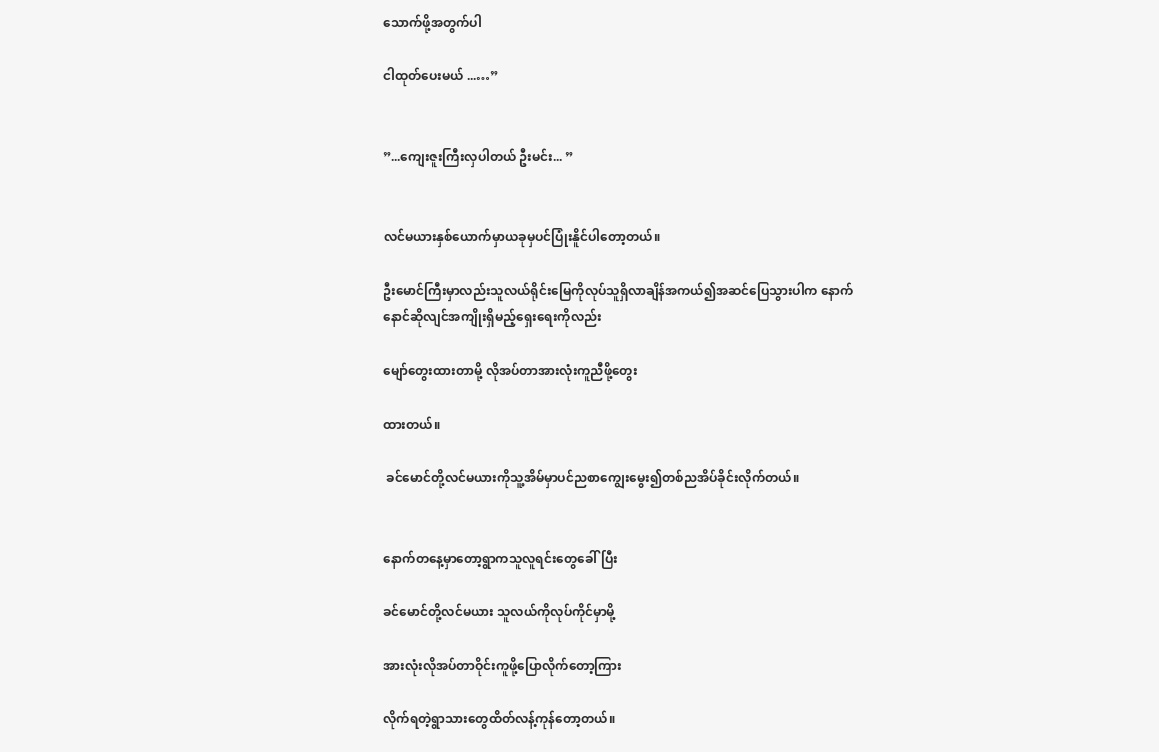သောက်ဖို့အတွက်ပါ

ငါထုတ်ပေးမယ် ...…”


”...ကျေးဇူးကြီးလှပါတယ် ဦးမင်း... ”


လင်မယားနှစ်ယောက်မှာယခုမှပင်ပြုံးနိူင်ပါတော့တယ်။

ဦးမောင်ကြီးမှာလည်းသူလယ်ရိုင်းမြေကိုလုပ်သူရှိလာချိန်အကယ်၍အဆင်ပြေသွားပါက နောက်နောင်ဆိုလျင်အကျိုးရှိမည့်ရှေးရေးကိုလည်း

မျော်တွေးထားတာမို့ လိုအပ်တာအားလုံးကူညီဖို့တွေး

ထားတယ်။

 ခင်မောင်တို့လင်မယားကိုသူ့အိမ်မှာပင်ညစာကျွေးမွေး၍တစ်ညအိပ်ခိုင်းလိုက်တယ်။


နောက်တနေ့မှာတော့ရွာကသူလူရင်းတွေခေါ်ပြီး

ခင်မောင်တို့လင်မယား သူလယ်ကိုလုပ်ကိုင်မှာမို့

အားလုံးလိုအပ်တာဝိုင်းကူဖို့ပြောလိုက်တော့ကြား

လိုက်ရတဲ့ရွာသားတွေထိတ်လန့်ကုန်တော့တယ်။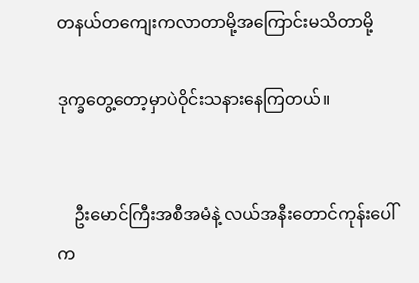တနယ်တကျေးကလာတာမို့အကြောင်းမသိတာမို့

ဒုက္ခတွေ့တော့မှာပဲဝိုင်းသနားနေကြတယ်။


    ဦးမောင်ကြီးအစီအမံနဲ့ လယ်အနီးတောင်ကုန်းပေါ်က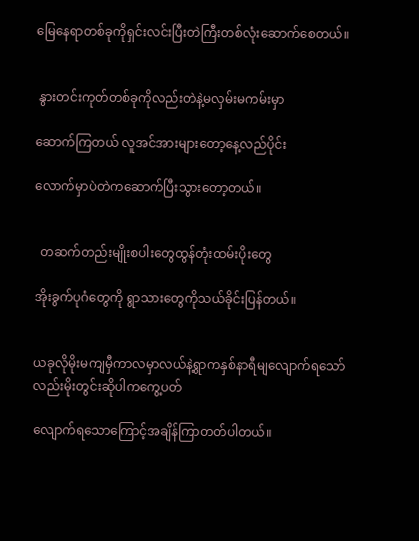မြေနေရာတစ်ခုကိုရှင်းလင်းပြီးတဲကြီးတစ်လုံးဆောက်စေတယ်။


 နွားတင်းကုတ်တစ်ခုကိုလည်းတဲနဲ့မလှမ်းမကမ်းမှာ

ဆောက်ကြတယ် လူအင်အားများတော့နေ့လည်ပိုင်း

လောက်မှာပဲတဲကဆောက်ပြီးသွားတော့တယ်။


  တဆက်တည်းမျိုးစပါးတွေထွန်တုံးထမ်းပိုးတွေ

အိုးခွက်ပုဂံတွေကို ရွာသားတွေကိုသယ်ခိုင်းပြန်တယ်။


ယခုလိုမိုးမကျမှီကာလမှာလယ်နဲ့ရွာကနှစ်နာရီမျလျောက်ရသော်လည်းမိုးတွင်းဆိုပါကကွေ့ပတ်

လျောက်ရသောကြောင့်အချိန်ကြာတတ်ပါတယ်။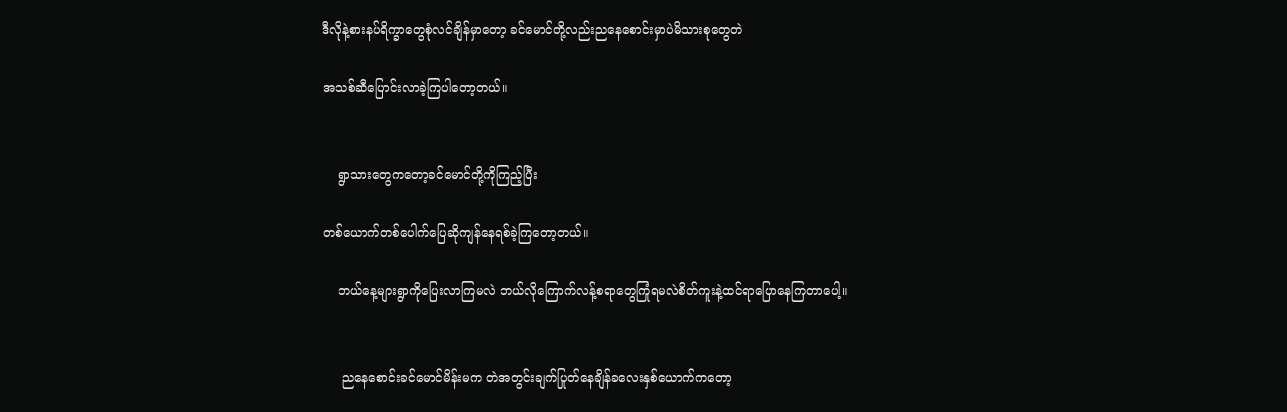ဒီလိုနဲ့စားနပ်ရိက္ခာတွေစုံလင်ချိန်မှာတော့ ခင်မောင်တို့လည်းညနေစောင်းမှာပဲမိသားစုတွေတဲ

အသစ်ဆီပြောင်းလာခဲ့ကြပါတော့တယ်။


    ရွာသားတွေကတော့ခင်မောင်တို့ကိုကြည့်ပြီး

တစ်ယောက်တစ်ပေါက်ပြေဆိုကျန်နေရစ်ခဲ့ကြတော့တယ်။

    ဘယ်နေ့များရွာကိုပြေးလာကြမလဲ ဘယ်လိုကြောက်လန့်စရာတွေကြုံရမလဲစိတ်ကူးနဲ့ထင်ရာပြောနေကြတာပေါ့။


     ညနေစောင်းခင်မောင်မိန်းမက တဲအတွင်းချက်ပြုတ်နေချိန်ခလေးနှစ်ယောက်ကတော့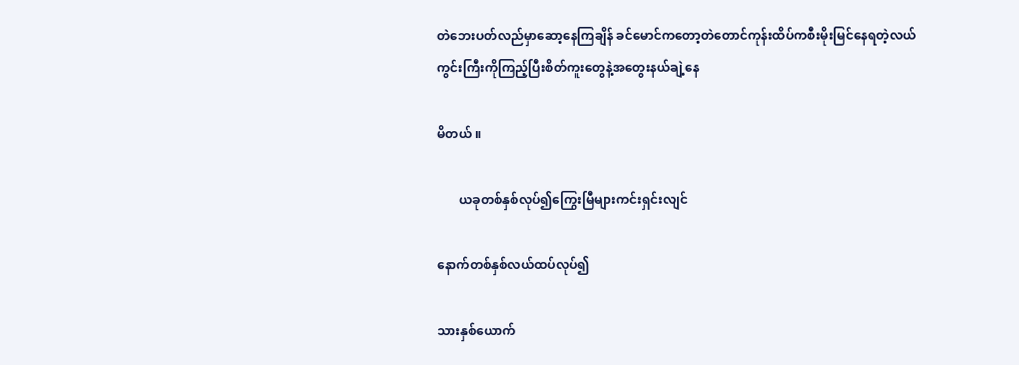တဲဘေးပတ်လည်မှာဆော့နေကြချိန် ခင်မောင်ကတော့တဲတောင်ကုန်းထိပ်ကစီးမိုးမြင်နေရတဲ့လယ်ကွင်းကြီးကိုကြည့်ပြီးစိတ်ကူးတွေနဲ့အတွေးနယ်ချဲ့နေ

မိတယ် ။

       ယခုတစ်နှစ်လုပ်၍ကြွေးမြီများကင်းရှင်းလျင်

နောက်တစ်နှစ်လယ်ထပ်လုပ်၍

သားနှစ်ယောက်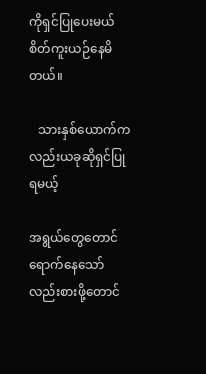ကိုရှင်ပြုပေးမယ်စိတ်ကူးယဉ်နေမိတယ်။

   သားနှစ်ယောက်ကလည်းယခုဆိုရှင်ပြုရမယ့်

အရွယ်တွေတောင်ရောက်နေသော်လည်းစားဖို့တောင်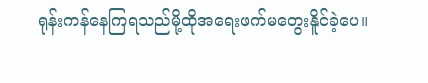ရုန်းကန်နေကြရသည်မို့ထိုအရေးဖက်မတွေးနိူင်ခဲ့ပေ။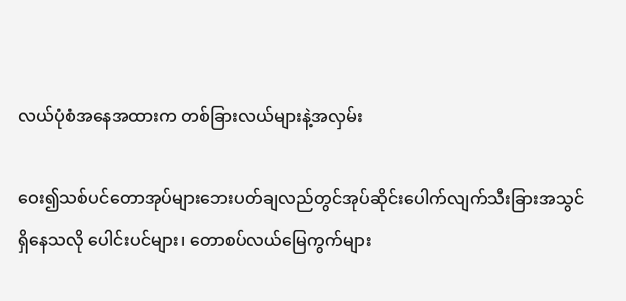လယ်ပုံစံအနေအထားက တစ်ခြားလယ်များနဲ့အလှမ်း

ဝေး၍သစ်ပင်တောအုပ်များဘေးပတ်ချလည်တွင်အုပ်ဆိုင်းပေါက်လျက်သီးခြားအသွင်ရှိနေသလို ပေါင်းပင်များ၊ တောစပ်လယ်မြေကွက်များ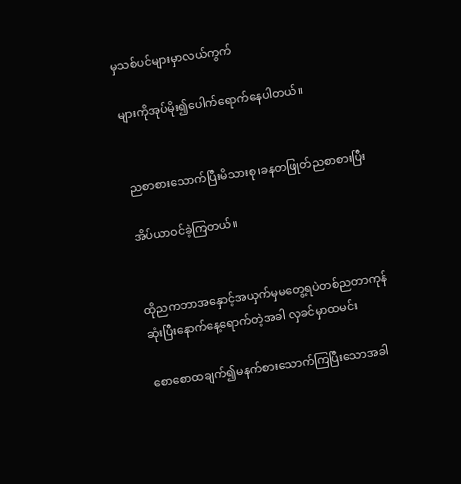မှသစ်ပင်များမှာလယ်ကွက်

များကိုအုပ်မိုး၍ပေါက်ရောက်နေပါတယ်။


 ညစာစားသောက်ပြီးမိသားစု၊ခနတဖြုတ်ညစာစားပြီး

အိပ်ယာဝင်ခဲ့ကြတယ်။


ထိုညကဘာအနှောင့်အယှက်မှမတွေ့ရပဲတစ်ညတာကုန်ဆုံးပြီးနောက်နေ့ရောက်တဲ့အခါ လှခင်မှာထမင်း

စောစောထချက်၍မနက်စားသောက်ကြပြီးသောအခါ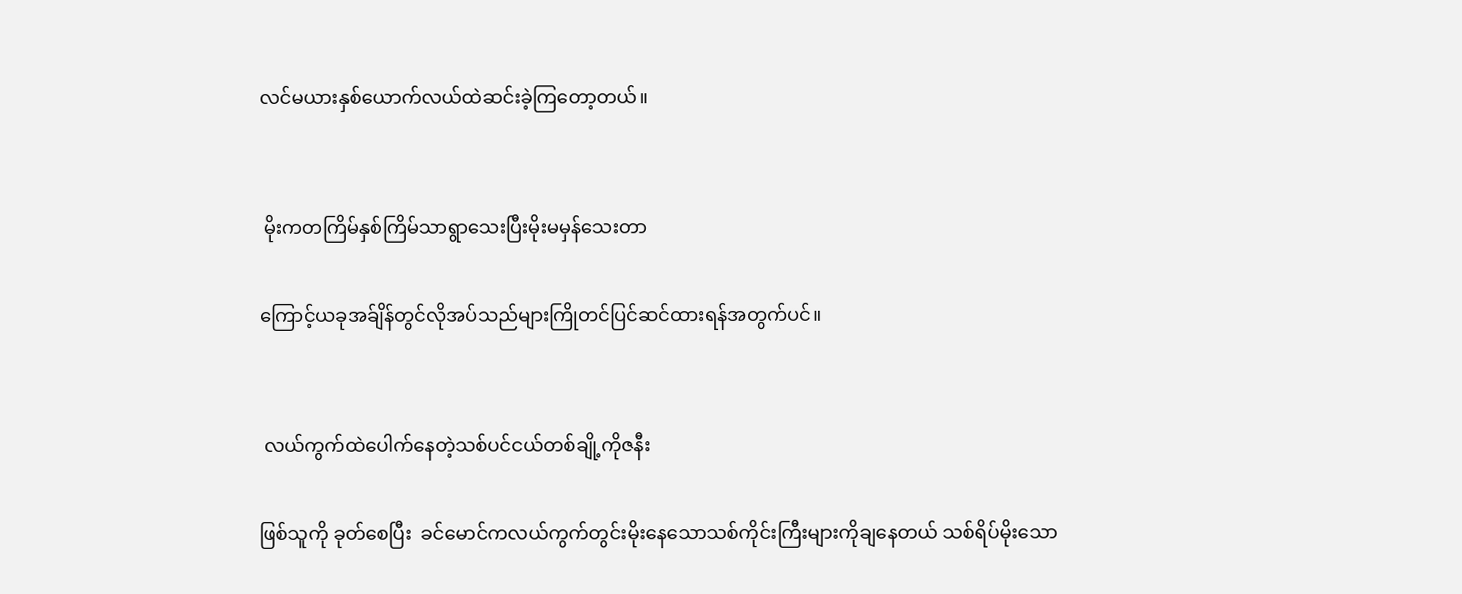လင်မယားနှစ်ယောက်လယ်ထဲဆင်းခဲ့ကြတော့တယ်။


 မိုးကတကြိမ်နှစ်ကြိမ်သာရွာသေးပြီးမိုးမမှန်သေးတာ

ကြောင့်ယခုအခ်ျိန်တွင်လိုအပ်သည်များကြိုတင်ပြင်ဆင်ထားရန်အတွက်ပင်။


 လယ်ကွက်ထဲပေါက်နေတဲ့သစ်ပင်ငယ်တစ်ချို့ကိုဇနီး

ဖြစ်သူကို ခုတ်စေပြီး  ခင်မောင်ကလယ်ကွက်တွင်းမိုးနေသောသစ်ကိုင်းကြီးများကိုချနေတယ် သစ်ရိပ်မိုးသော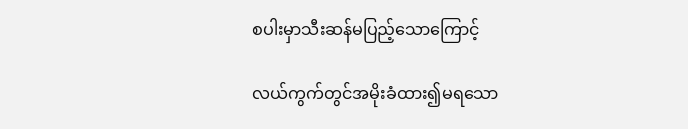စပါးမှာသီးဆန်မပြည့်သောကြောင့်

လယ်ကွက်တွင်အမိုးခံထား၍မရသော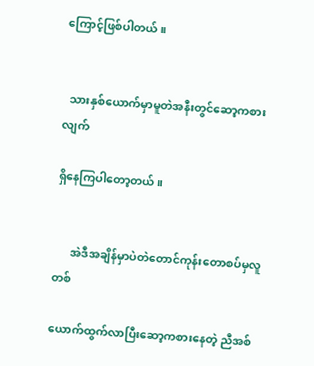ကြောင့်ဖြစ်ပါတယ်။


  သားနှစ်ယောက်မှာမူတဲအနီးတွင်ဆော့ကစားလျက်

ရှိနေကြပါတော့တယ်။


      အဲဒီအချိန်မှာပဲတဲတောင်ကုန်းတောစပ်မှလူတစ်

ယောက်ထွက်လာပြီးဆော့ကစားနေတဲ့ ညီအစ်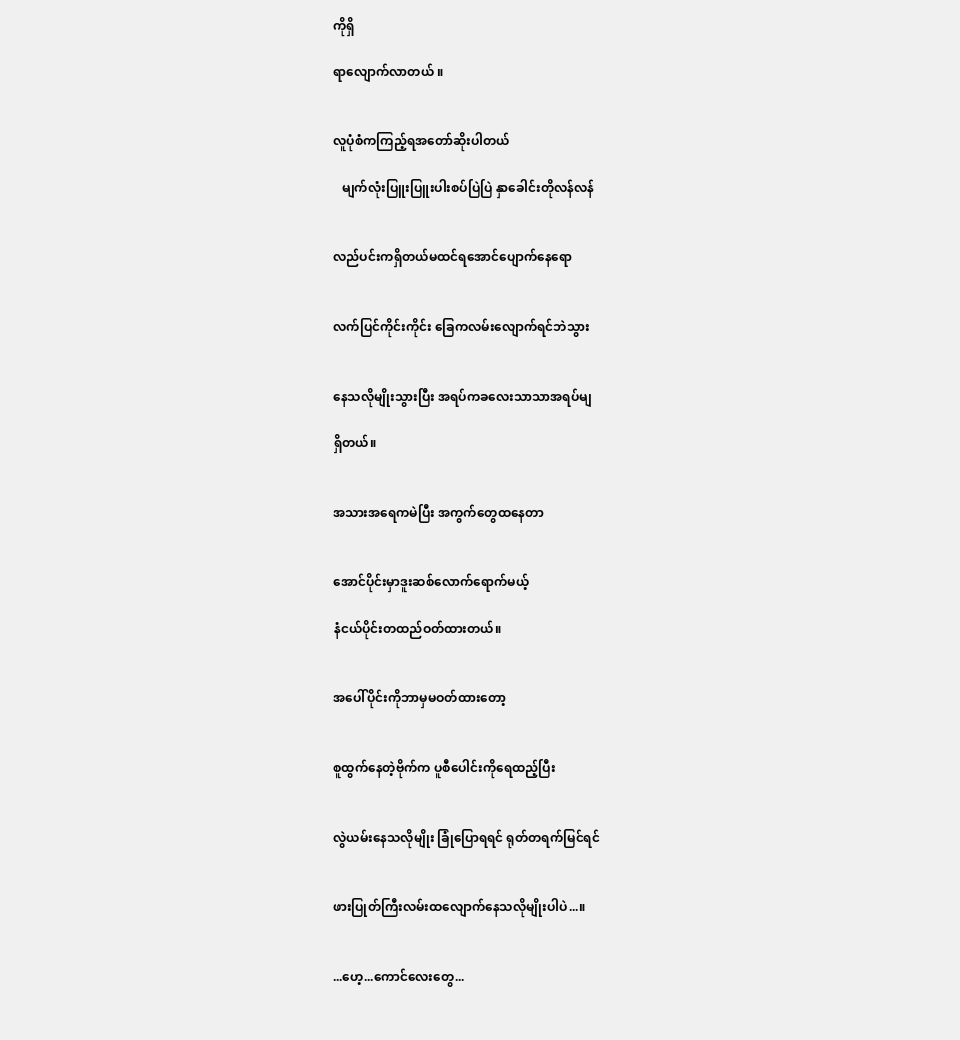ကိုရှိ

ရာလျောက်လာတယ် ။


လူပုံစံကကြည့်ရအတော်ဆိုးပါတယ်

   မျက်လုံးပြူးပြူးပါးစပ်ပြဲပြဲ နှာခေါင်းတိုလန်လန်


လည်ပင်းကရှိတယ်မထင်ရအောင်ပျောက်နေရော


လက်ပြင်ကိုင်းကိုင်း ခြေကလမ်းလျောက်ရင်ဘဲသွား


နေသလိုမျိုးသွားပြီး အရပ်ကခလေးသာသာအရပ်မျ

ရှိတယ်။


အသားအရေကမဲပြီး အကွက်တွေထနေတာ


အောင်ပိုင်းမှာဒူးဆစ်လောက်ရောက်မယ့်

နံငယ်ပိုင်းတထည်ဝတ်ထားတယ်။


အပေါ်ပိုင်းကိုဘာမှမဝတ်ထားတော့


စူထွက်နေတဲ့ဗိုက်က ပူစီပေါင်းကိုရေထည့်ပြီး


လွဲယမ်းနေသလိုမျိုး ခြုံပြောရရင် ရုတ်တရက်မြင်ရင်


ဖားပြုတ်ကြီးလမ်းထလျောက်နေသလိုမျိုးပါပဲ...။


...ဟေ့...ကောင်လေးတွေ...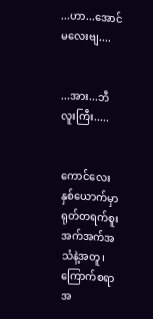...ဟာ...အောင်မလေးဗျ....


...အား...ဘီလူးကြီး.....


ကောင်လေးနှစ်ယောက်မှာရုတ်တရက်စူးအက်အက်အသံနဲ့အတူ၊ကြောက်စရာအ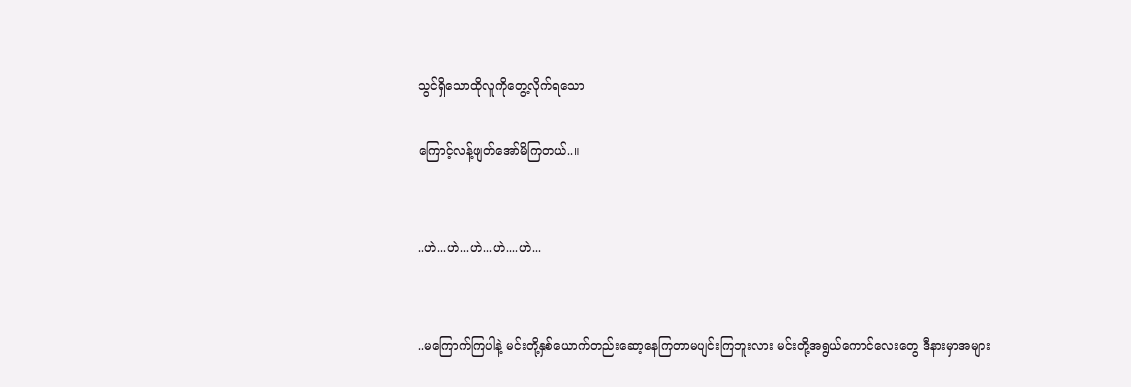သွင်ရှိသောထိုလူကိုတွေ့လိုက်ရသော

ကြောင့်လန့်ဖျတ်အော်မိကြတယ်..။


..ဟဲ...ဟဲ...ဟဲ...ဟဲ....ဟဲ...


..မကြောက်ကြပါနဲ့ မင်းတို့နှစ်ယောက်တည်းဆော့နေကြတာမပျင်းကြဘူးလား မင်းတို့အရွယ်ကောင်လေးတွေ ဒီနားမှာအများ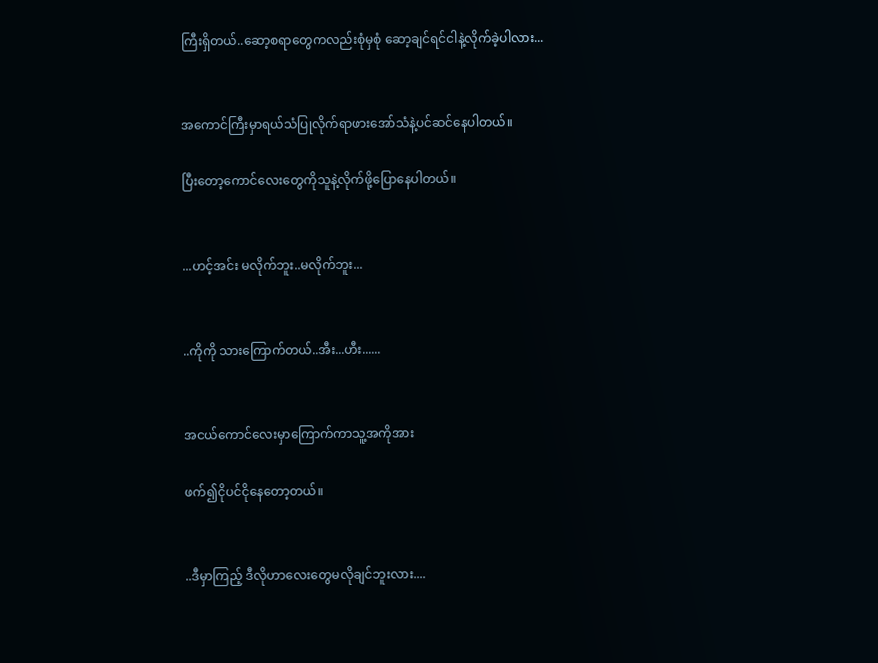ကြီးရှိတယ်..ဆော့စရာတွေကလည်းစုံမှစုံ ဆော့ချင်ရင်ငါနဲ့လိုက်ခဲ့ပါလား...


အကောင်ကြီးမှာရယ်သံပြုလိုက်ရာဖားအော်သံနဲ့ပင်ဆင်နေပါတယ်။

ပြီးတော့ကောင်လေးတွေကိုသူနဲ့လိုက်ဖို့ပြောနေပါတယ်။


...ဟင့်အင်း မလိုက်ဘူး..မလိုက်ဘူး...


..ကိုကို သားကြောက်တယ်..အီး...ဟီး......


အငယ်ကောင်လေးမှာကြောက်ကာသူ့အကိုအား

ဖက်၍ငိုပင်ငိုနေတော့တယ်။


..ဒီမှာကြည့် ဒီလိုဟာလေးတွေမလိုချင်ဘူးလား....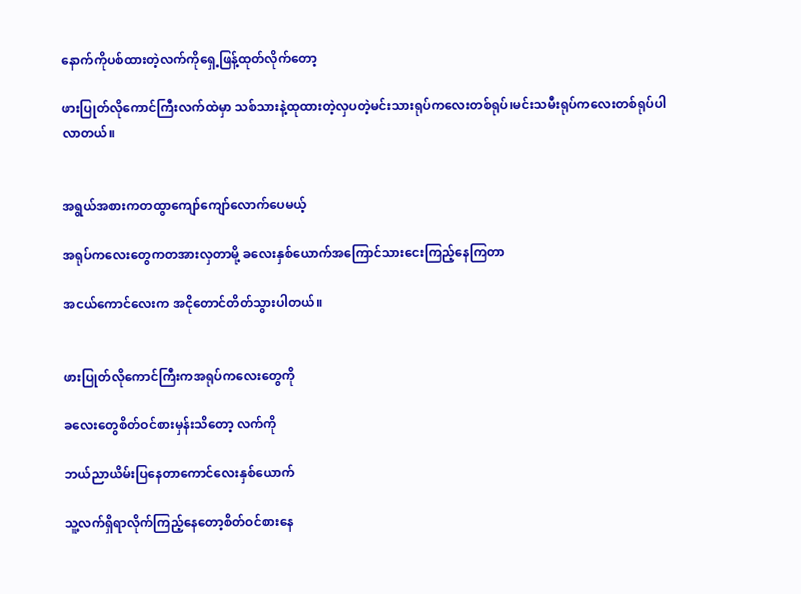နောက်ကိုပစ်ထားတဲ့လက်ကိုရှေ့ဖြန့်ထုတ်လိုက်တော့

ဖားပြုတ်လိုကောင်ကြီးလက်ထဲမှာ သစ်သားနဲ့ထုထားတဲ့လှပတဲ့မင်းသားရုပ်ကလေးတစ်ရုပ်၊မင်းသမီးရုပ်ကလေးတစ်ရုပ်ပါလာတယ်။


အရွယ်အစားကတထွာကျော်ကျော်လောက်ပေမယ့်

အရုပ်ကလေးတွေကတအားလှတာမို့ ခလေးနှစ်ယောက်အကြောင်သားငေးကြည့်နေကြတာ

အငယ်ကောင်လေးက အငိုတောင်တိတ်သွားပါတယ်။


ဖားပြုတ်လိုကောင်ကြီးကအရုပ်ကလေးတွေကို

ခလေးတွေစိတ်ဝင်စားမှန်းသိတော့ လက်ကို

ဘယ်ညာယိမ်းပြနေတာကောင်လေးနှစ်ယောက်

သူ့လက်ရှိရာလိုက်ကြည့်နေတော့စိတ်ဝင်စားနေ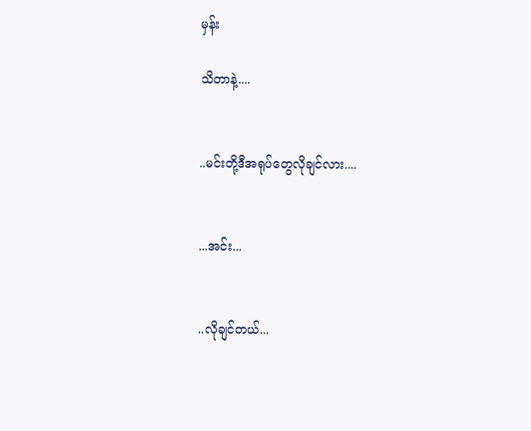မှန်း

သိတာနဲ့....


..မင်းတို့ဒီအရုပ်တွေလိုချင်လား....


...အင်း...


..လိုချင်တယ်...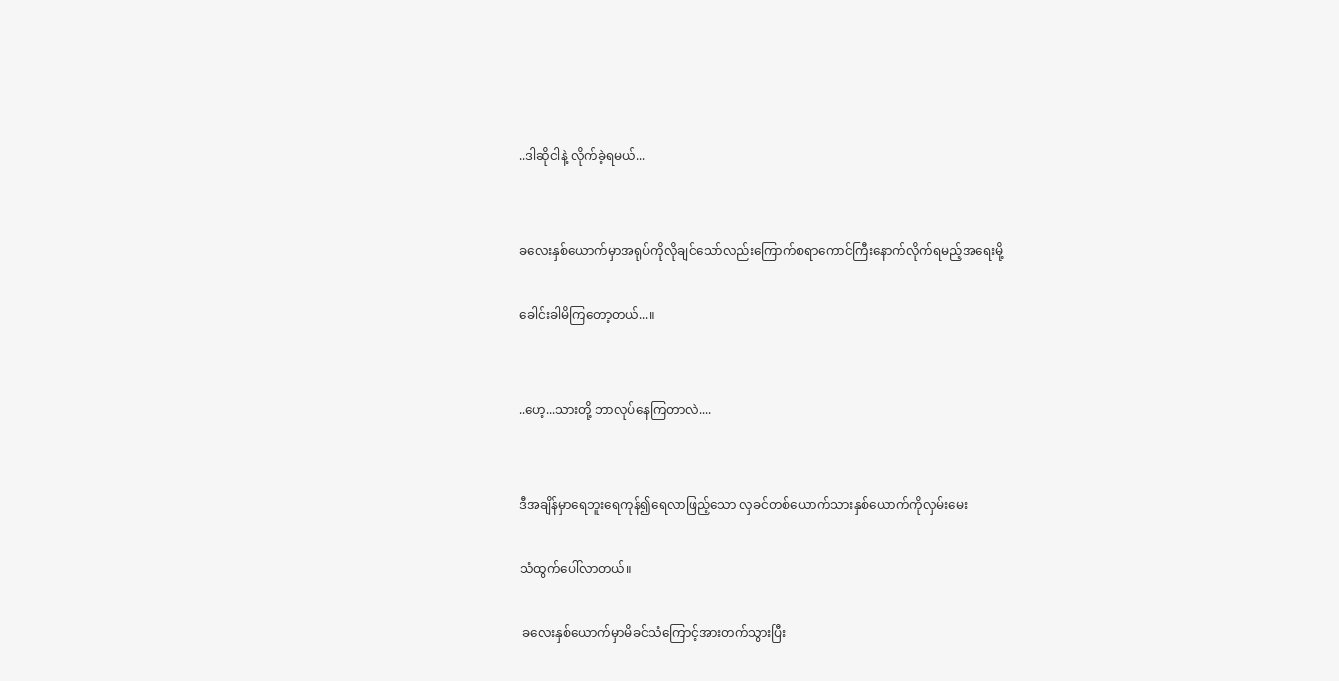..ဒါဆိုငါနဲ့ လိုက်ခဲ့ရမယ်...


ခလေးနှစ်ယောက်မှာအရုပ်ကိုလိုချင်သော်လည်းကြောက်စရာကောင်ကြီးနောက်လိုက်ရမည့်အရေးမို့

ခေါင်းခါမိကြတော့တယ်...။


..ဟေ့...သားတို့ ဘာလုပ်နေကြတာလဲ....


ဒီအချိန်မှာရေဘူးရေကုန်၍ရေလာဖြည့်သော လှခင်တစ်ယောက်သားနှစ်ယောက်ကိုလှမ်းမေး

သံထွက်ပေါ်လာတယ်။

 ခလေးနှစ်ယောက်မှာမိခင်သံကြောင့်အားတက်သွားပြီး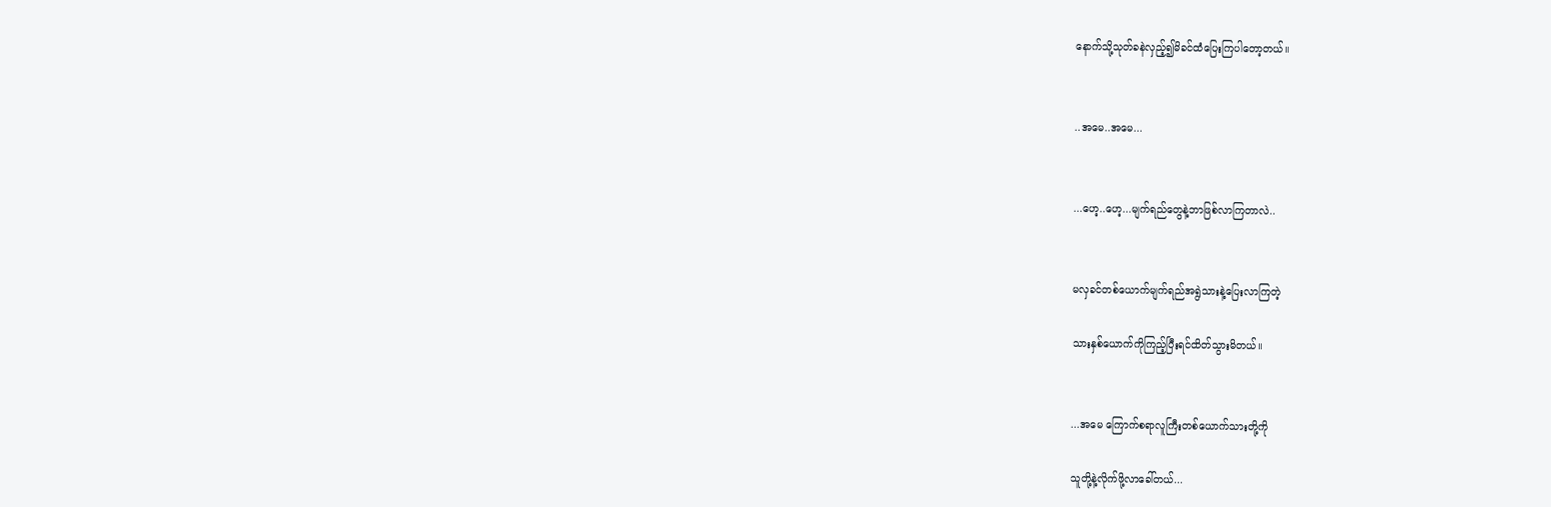နောက်သို့သုတ်ခနဲလှည့်၍မိခင်ထံပြေးကြပါတော့တယ်။


..အမေ..အမေ...


...ဟေ့..ဟေ့...မျက်ရည်တွေနဲ့ဘာဖြစ်လာကြတာလဲ..


မလှခင်တစ်ယောက်မျက်ရည်အရွဲသားနဲ့ပြေးလာကြတဲ့

သားနှစ်ယောက်ကိုကြည့်ပြီးရင်ထိတ်သွားမိတယ်။


...အမေ ကြောက်စရာလူကြီးတစ်ယောက်သားတို့ကို

သူတို့နဲ့လိုက်ဖို့လာခေါ်တယ်...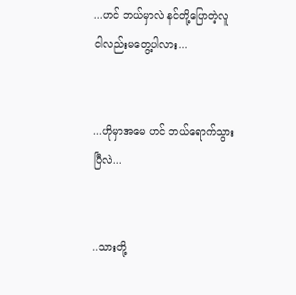...ဟင် ဘယ်မှာလဲ နင်တို့ပြောတဲ့လူ ငါလည်းမတွေ့ပါလား...


...ဟိုမှာအမေ ဟင် ဘယ်ရောက်သွားပြီလဲ...


..သားတို့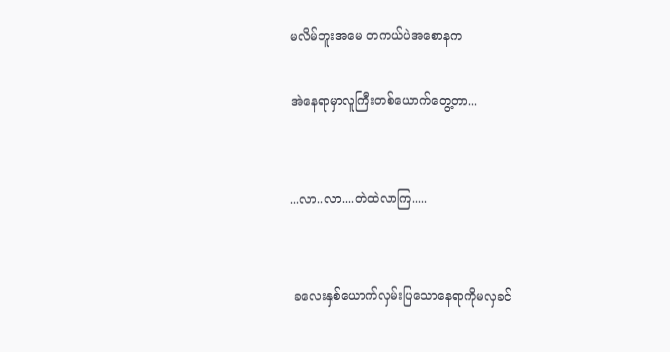မလိမ်ဘူးအမေ တကယ်ပဲအစောနက

အဲနေရာမှာလူကြီးတစ်ယောက်တွေ့တာ...


...လာ..လာ....တဲထဲလာကြ.....


 ခလေးနှစ်ယောက်လှမ်းပြသောနေရာကိုမလှခင်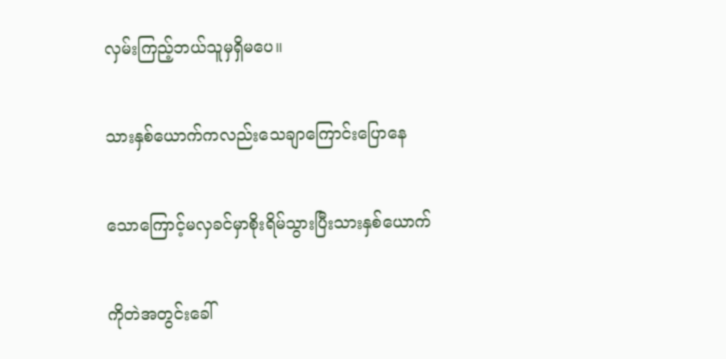လှမ်းကြည့်ဘယ်သူမှရှိမပေ။

သားနှစ်ယောက်ကလည်းသေချာကြောင်းပြောနေ

သောကြောင့်မလှခင်မှာစိုးရိမ်သွားပြီးသားနှစ်ယောက်

ကိုတဲအတွင်းခေါ်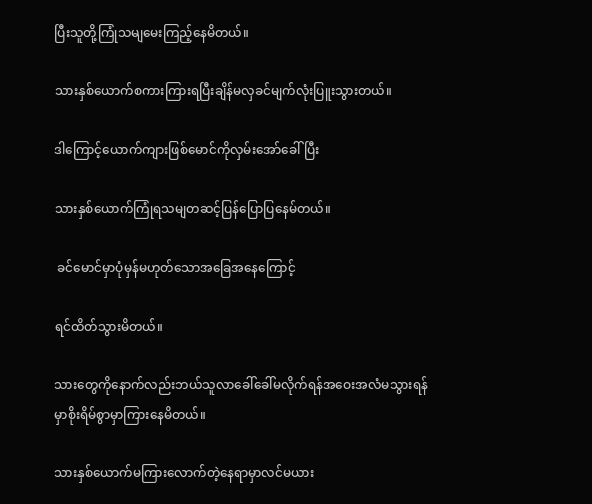ပြီးသူတို့ကြုံသမျမေးကြည့်နေမိတယ်။

သားနှစ်ယောက်စကားကြားရပြီးချိန်မလှခင်မျက်လုံးပြူးသွားတယ်။

ဒါကြောင့်ယောက်ကျားဖြစ်မောင်ကိုလှမ်းအော်ခေါ်ပြီး

သားနှစ်ယောက်ကြုံရသမျတဆင့်ပြန်ပြောပြနေမ်တယ်။

 ခင်မောင်မှာပုံမှန်မဟုတ်သောအခြေအနေကြောင့်

ရင်ထိတ်သွားမိတယ်။

သားတွေကိုနောက်လည်းဘယ်သူလာခေါ်ခေါ်မလိုက်ရန်အဝေးအလံမသွားရန်မှာစိုးရိမ်စွာမှာကြားနေမိတယ်။

သားနှစ်ယောက်မကြားလောက်တဲ့နေရာမှာလင်မယား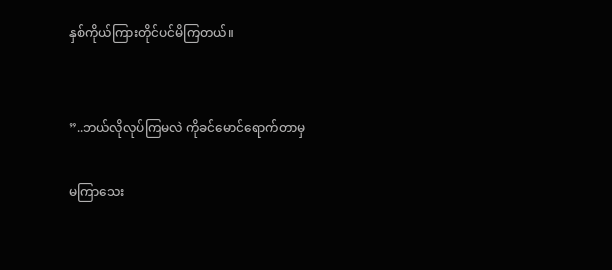နှစ်ကိုယ်ကြားတိုင်ပင်မိကြတယ်။


”..ဘယ်လိုလုပ်ကြမလဲ ကိုခင်မောင်ရောက်တာမှ

မကြာသေး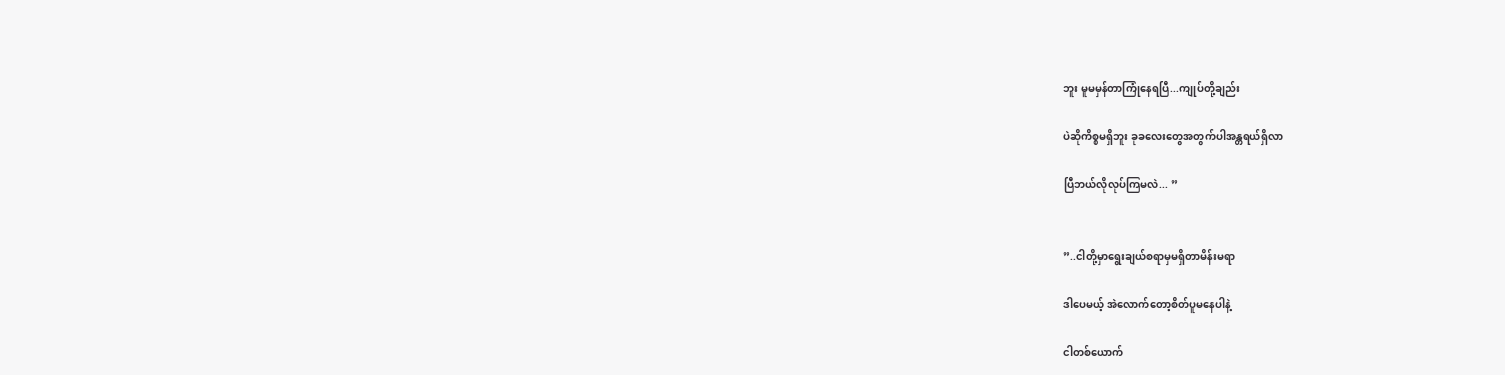ဘူး မူမမှန်တာကြုံနေရပြီ...ကျုပ်တို့ချည်း

ပဲဆိုကိစ္စမရှိဘူး ခုခလေးတွေအတွက်ပါအန္တရယ်ရှိလာ

ပြီဘယ်လိုလုပ်ကြမလဲ... ”


”..ငါတို့မှာရွေးချယ်စရာမှမရှိတာမိန်းမရာ

ဒါပေမယ့် အဲလောက်တော့စိတ်ပူမနေပါနဲ့

ငါတစ်ယောက်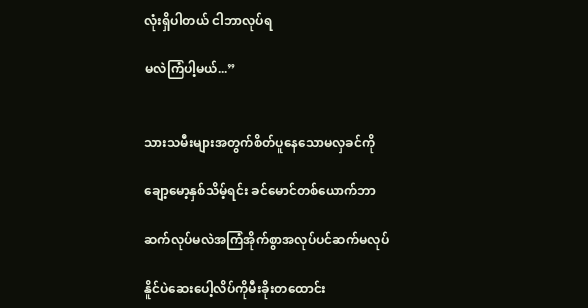လုံးရှိပါတယ် ငါဘာလုပ်ရ

မလဲကြံပါ့မယ်...”


သားသမီးများအတွက်စိတ်ပူနေသောမလှခင်ကို

ချော့မော့နှစ်သိမ့်ရင်း ခင်မောင်တစ်ယောက်ဘာ

ဆက်လုပ်မလဲအကြံအိုက်စွာအလုပ်ပင်ဆက်မလုပ်

နိူင်ပဲဆေးပေါ့လိပ်ကိုမီးခိုးတထောင်း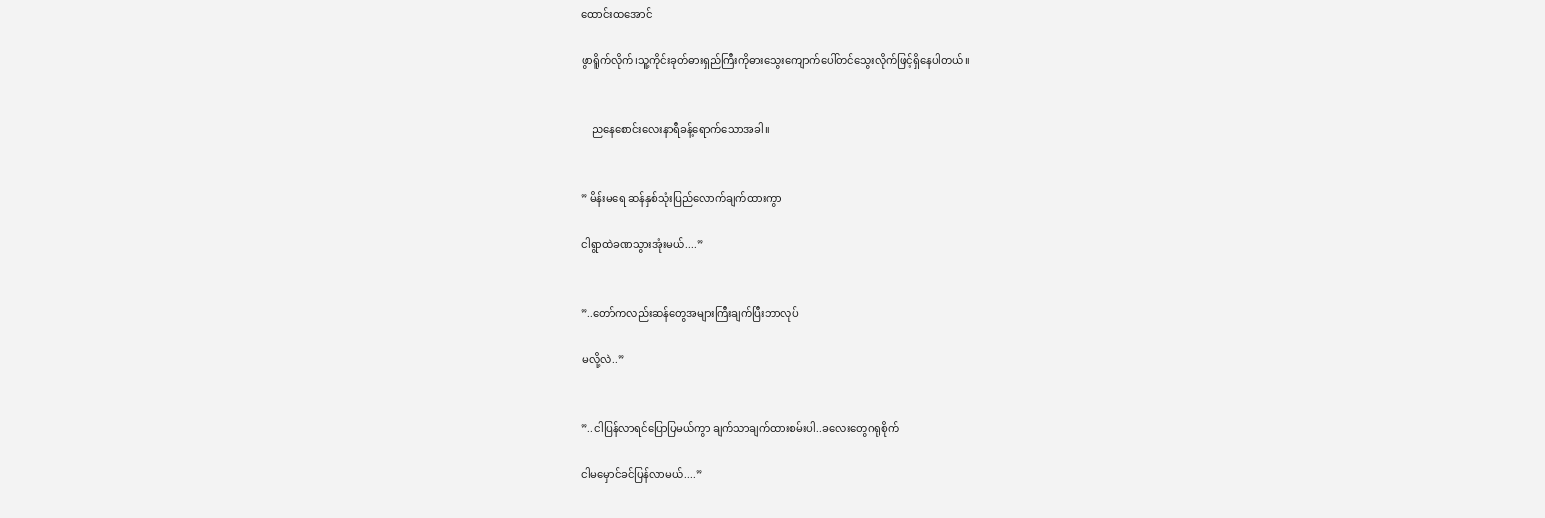ထောင်းထအောင်

ဖွာရိူက်လိုက်၊သူ့ကိုင်းခုတ်ဓားရှည်ကြီးကိုဓားသွေးကျောက်ပေါ်တင်သွေးလိုက်ဖြင့်ရှိနေပါတယ်။


    ညနေစောင်းလေးနာရီခန့်ရောက်သောအခါ။


” မိန်းမရေ ဆန်နှစ်သုံးပြည်လောက်ချက်ထားကွာ

ငါရွာထဲခဏသွားအုံးမယ်....”


”..တော်ကလည်းဆန်တွေအများကြီးချက်ပြီးဘာလုပ်

မလို့လဲ..”


”..ငါပြန်လာရင်ပြောပြမယ်ကွာ ချက်သာချက်ထားစမ်းပါ..ခလေးတွေဂရုစိုက်

ငါမမှောင်ခင်ပြန်လာမယ်....”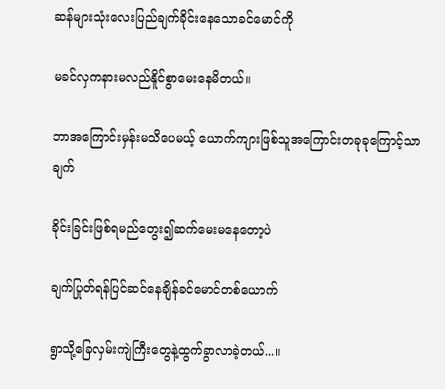ဆန်များသုံးလေးပြည်ချက်ခိုင်းနေသောခင်မောင်ကို

မခင်လှကနားမလည်နိူင်စွာမေးနေမိတယ်။

ဘာအကြောင်းမှန်းမသိပေမယ့် ယောက်ကျားဖြစ်သူအကြောင်းတခုခုကြောင့်သာချက်

ခိုင်းခြင်းဖြစ်ရမည်တွေး၍ဆက်မေးမနေတော့ပဲ

ချက်ပြုတ်ရန်ပြင်ဆင်နေချိန်ခင်မောင်တစ်ယောက်

ရွာသို့ခြေလှမ်းကျဲကြီးတွေနဲ့ထွက်ခွာလာခဲ့တယ်...။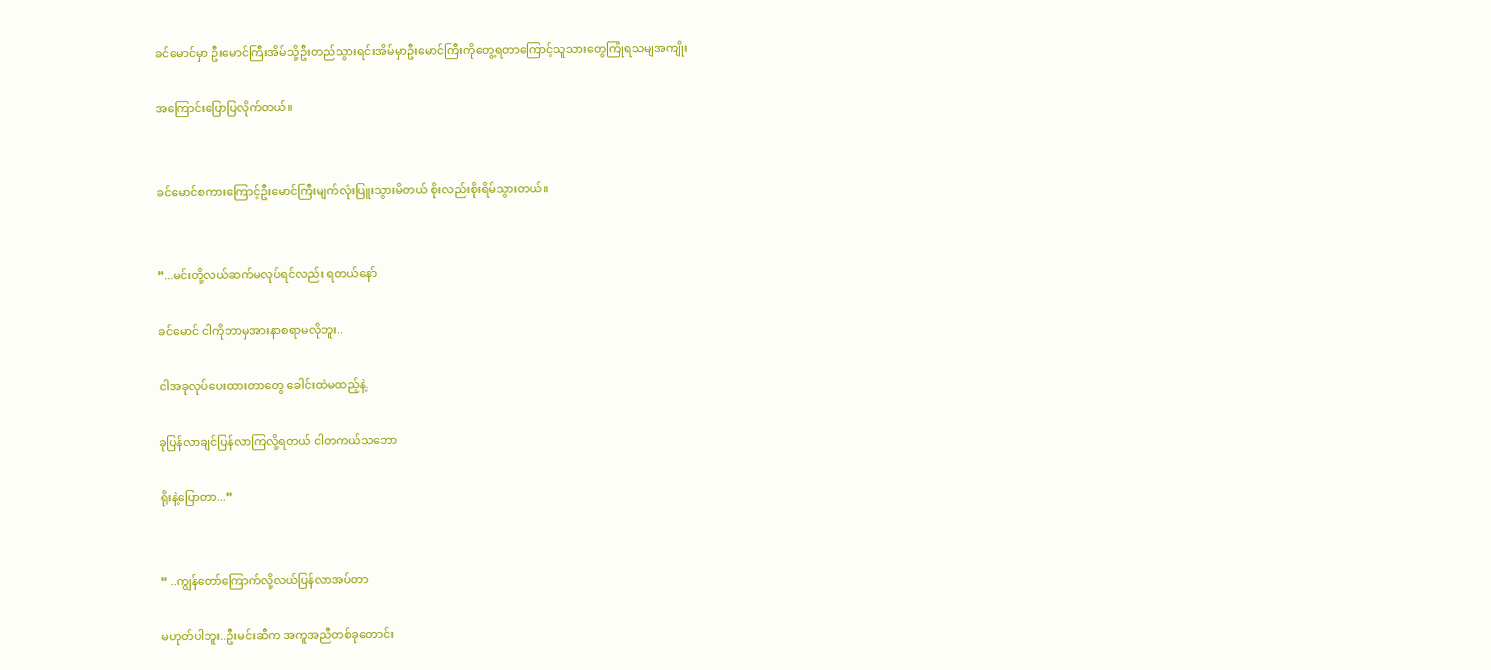ခင်မောင်မှာ ဦးမောင်ကြီးအိမ်သို့ဦးတည်သွားရင်းအိမ်မှာဦးမောင်ကြီးကိုတွေ့ရတာကြောင့်သူသားတွေကြုံရသမျအကျိုး

အကြောင်းပြောပြလိုက်တယ်။


ခင်မောင်စကားကြောင့်ဦးမောင်ကြီးမျက်လုံးပြူးသွားမိတယ် စိုးလည်းစိုးရိမ်သွားတယ်။


”...မင်းတို့လယ်ဆက်မလုပ်ရင်လည်း ရတယ်နော်

ခင်မောင် ငါကိုဘာမှအားနာစရာမလိုဘူး..

ငါအခုလုပ်ပေးထားတာတွေ ခေါင်းထဲမထည့်နဲ့.

ခုပြန်လာချင်ပြန်လာကြလို့ရတယ် ငါတကယ်သဘော

ရိုးနဲ့ပြောတာ...”


” ..ကျွန်တော်ကြောက်လို့လယ်ပြန်လာအပ်တာ

မဟုတ်ပါဘူး..ဦးမင်းဆီက အကူအညီတစ်ခုတောင်း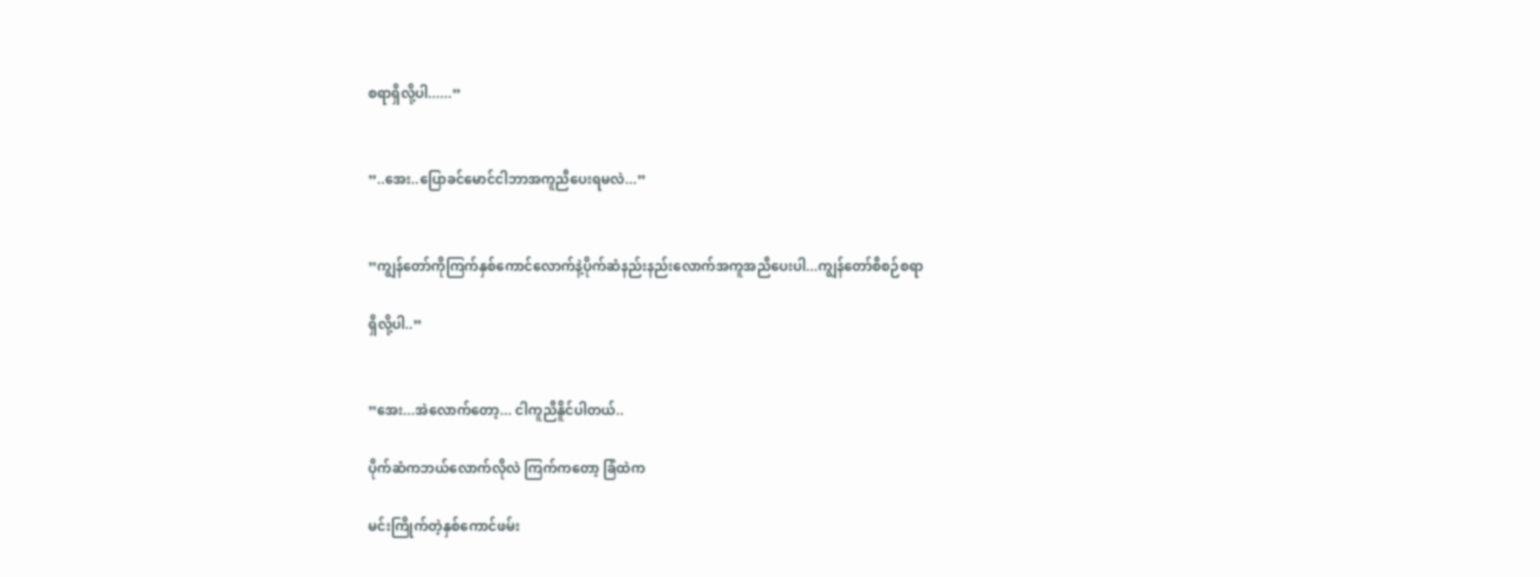စရာရှိလို့ပါ......”


”..အေး..ပြောခင်မောင်ငါဘာအကူညီပေးရမလဲ...”


”ကျွန်တော်ကိုကြက်နှစ်ကောင်လောက်နဲ့ပိုက်ဆံနည်းနည်းလောက်အကူအညီပေးပါ...ကျွန်တော်စီစဉ်စရာ

ရှိလို့ပါ..”


”အေး...အဲလောက်တော့... ငါကူညီနိူင်ပါတယ်..

ပိုက်ဆံကဘယ်လောက်လိုလဲ ကြက်ကတော့ ခြံထဲက

မင်းကြိုက်တဲ့နှစ်ကောင်ဖမ်း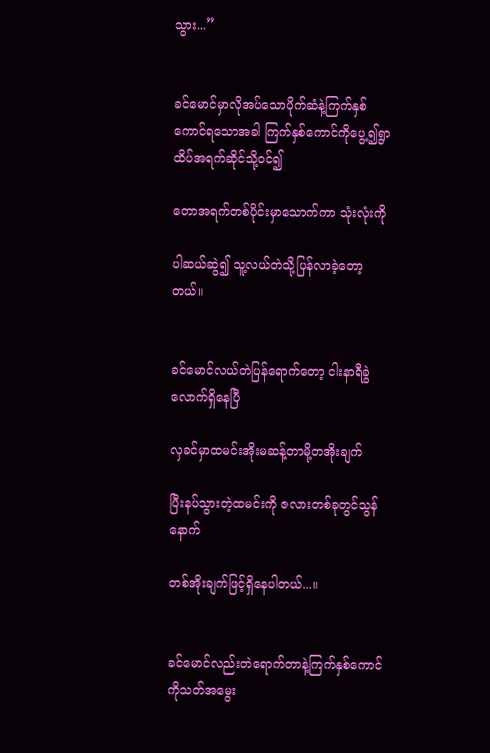သွား...”


ခင်မောင်မှာလိုအပ်သောပိုက်ဆံနဲ့ကြက်နှစ်ကောင်ရသောအခါ ကြက်နှစ်ကောင်ကိုပွေ့၍ရွာထိပ်အရက်ဆိုင်သို့ဝင်၍

တောအရက်တစ်ပိုင်းမှာသောက်ကာ သုံးလုံးကို

ပါဆယ်ဆွဲ၍ သူ့လယ်တဲသို့ပြန်လာခဲ့တော့တယ်။


ခင်မောင်လယ်တဲပြန်ရောက်တော့ ငါးနာရီခွဲလောက်ရှိနေပြီ

လှခင်မှာထမင်းအိုးမဆန့်တာမို့တအိုးချက်

ပြီးနပ်သွားတဲ့ထမင်းကို ဇလားတစ်ခုတွင်သွန်နောက်

တစ်အိုးချက်ဖြင့်ရှိနေပါတယ်...။


ခင်မောင်လည်းတဲရောက်တာနဲ့ကြက်နှစ်ကောင်ကိုသတ်အမွေး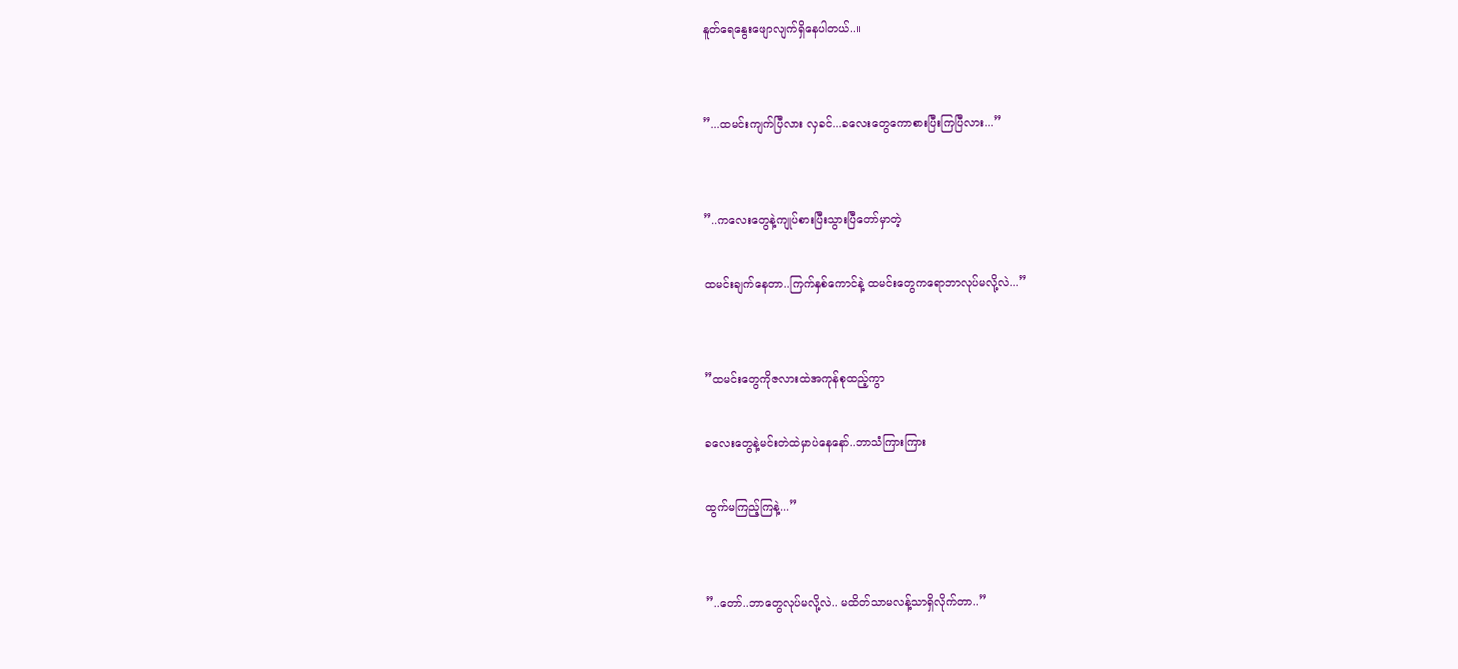နူတ်ရေနွေးဖျောလျက်ရှိနေပါတယ်..။


”...ထမင်းကျက်ပြီလား လှခင်...ခလေးတွေကောစားပြီးကြပြီလား...”


”..ကလေးတွေနဲ့ကျုပ်စားပြီးသွားပြီတော်မှာတဲ့

ထမင်းချက်နေတာ..ကြက်နှစ်ကောင်နဲ့ ထမင်းတွေကရောဘာလုပ်မလို့လဲ...”


”ထမင်းတွေကိုဇလားထဲအကုန်စုထည့်ကွာ

ခလေးတွေနဲ့မင်းတဲထဲမှာပဲနေနော်..ဘာသံကြားကြား

ထွက်မကြည့်ကြနဲ့...”


”..တော်..ဘာတွေလုပ်မလို့လဲ.. မထိတ်သာမလန့်သာရှိလိုက်တာ..”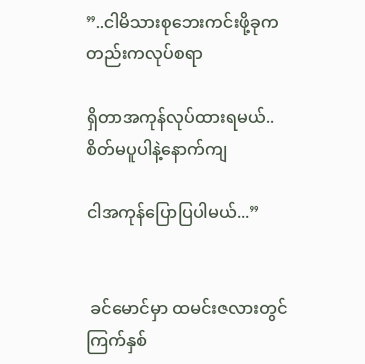”..ငါမိသားစုဘေးကင်းဖို့ခုကတည်းကလုပ်စရာ

ရှိတာအကုန်လုပ်ထားရမယ်.. စိတ်မပူပါနဲ့နောက်ကျ

ငါအကုန်ပြောပြပါမယ်...”


 ခင်မောင်မှာ ထမင်းဇလားတွင်ကြက်နှစ်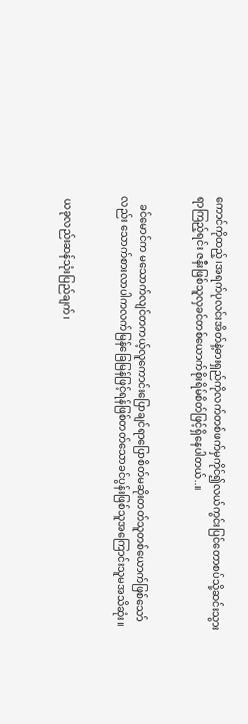ကောင်ကိုထည့်၊အရက်ပုလင်းအိတ်နဲ့ဓားရှည်ကိုလက်တစ်ဖက်မှကိုင်၍လယ်ကွင်းပြင်တောစပ်သို့ဆင်းသွားရာကြည့်ရင်း ဇနီးဖြစ်သူလှခင်တစ်ယောက်စိုးရိမ်စိတ်ဖြင့်ရှိနေပါတယ်..။


   ခင်မောင်က မသောက်လျင်တကယ့်လူကောင်းပြောချင်ရာပြောစိတ်မဆိုးတတ်သူတစ်ယောက်ဖြစ်သော်လည်း သောက်စားလာပါကလက်မြန်ခြေမြန်ဖြင့်ရန်ဖြစ်တတ်သောခင်ပွန်းဖြစ်သူအကြောင်းသူမအသိဆုံး။


 ယခုလည်းဆန်သုံးပြည်ချက်၊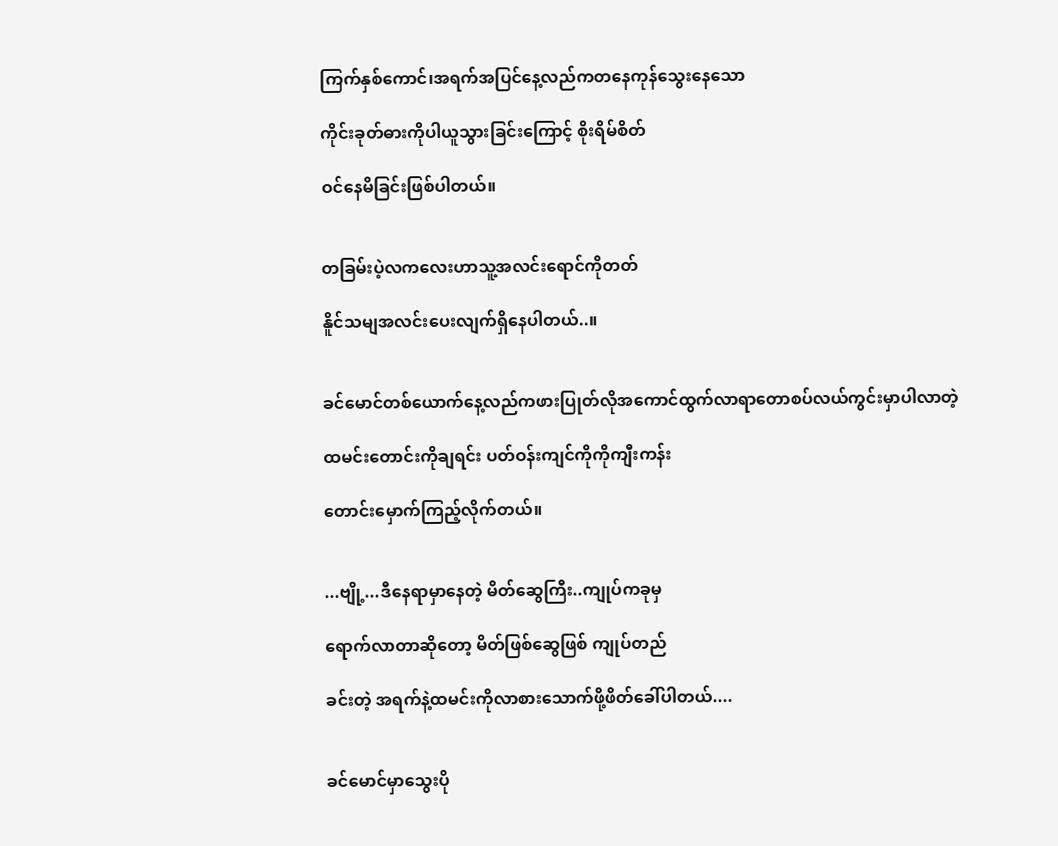ကြက်နှစ်ကောင်၊အရက်အပြင်နေ့လည်ကတနေကုန်သွေးနေသော

ကိုင်းခုတ်ဓားကိုပါယူသွားခြင်းကြောင့် စိုးရိမ်စိတ်

ဝင်နေမိခြင်းဖြစ်ပါတယ်။


တခြမ်းပဲ့လကလေးဟာသူ့အလင်းရောင်ကိုတတ်

နိူင်သမျအလင်းပေးလျက်ရှိနေပါတယ်..။


ခင်မောင်တစ်ယောက်နေ့လည်ကဖားပြုတ်လိုအကောင်ထွက်လာရာတောစပ်လယ်ကွင်းမှာပါလာတဲ့

ထမင်းတောင်းကိုချရင်း ပတ်ဝန်းကျင်ကိုကိုကျီးကန်း

တောင်းမှောက်ကြည့်လိုက်တယ်။


...ဗျို့...ဒီနေရာမှာနေတဲ့ မိတ်ဆွေကြီး..ကျုပ်ကခုမှ

ရောက်လာတာဆိုတော့ မိတ်ဖြစ်ဆွေဖြစ် ကျုပ်တည်

ခင်းတဲ့ အရက်နဲ့ထမင်းကိုလာစားသောက်ဖို့ဖိတ်ခေါ်ပါတယ်....


ခင်မောင်မှာသွေးပို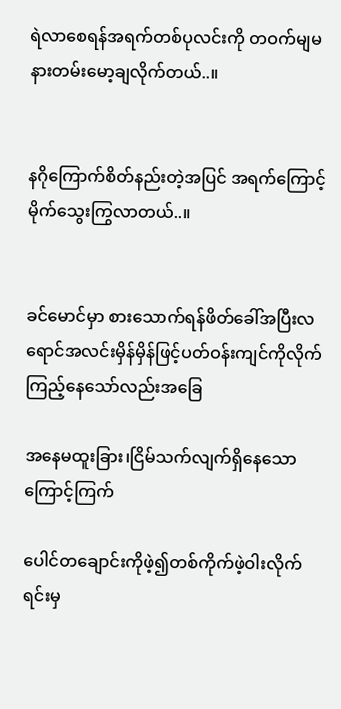ရဲလာစေရန်အရက်တစ်ပုလင်းကို တဝက်မျမနားတမ်းမော့ချလိုက်တယ်..။


နဂိုကြောက်စိတ်နည်းတဲ့အပြင် အရက်ကြောင့်မိုက်သွေးကြွလာတယ်..။


ခင်မောင်မှာ စားသောက်ရန်ဖိတ်ခေါ်အပြီးလရောင်အလင်းမှိန်မှိန်ဖြင့်ပတ်ဝန်းကျင်ကိုလိုက်ကြည့်နေသော်လည်းအခြေ

အနေမထူးခြား၊ငြိမ်သက်လျက်ရှိနေသောကြောင့်ကြက်

ပေါင်တချောင်းကိုဖဲ့၍တစ်ကိုက်ဖဲ့ဝါးလိုက်ရင်းမှ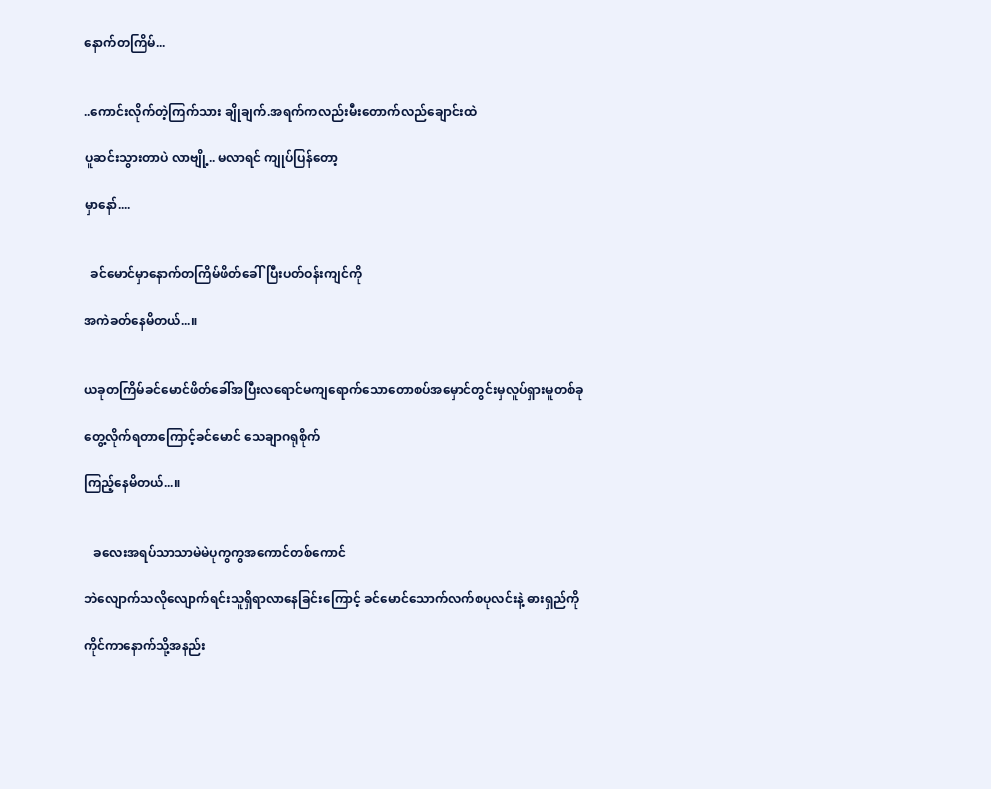နောက်တကြိမ်...


..ကောင်းလိုက်တဲ့ကြက်သား ချိုချက်.အရက်ကလည်းမီးတောက်လည်ချောင်းထဲ

ပူဆင်းသွားတာပဲ လာဗျို့.. မလာရင် ကျုပ်ပြန်တော့

မှာနော်....


  ခင်မောင်မှာနောက်တကြိမ်ဖိတ်ခေါ်ပြီးပတ်ဝန်းကျင်ကို

အကဲခတ်နေမိတယ်...။


ယခုတကြိမ်ခင်မောင်ဖိတ်ခေါ်အပြီးလရောင်မကျရောက်သောတောစပ်အမှောင်တွင်းမှလူပ်ရှားမူတစ်ခု

တွေ့လိုက်ရတာကြောင့်ခင်မောင် သေချာဂရုစိုက်

ကြည့်နေမိတယ်...။


   ခလေးအရပ်သာသာမဲမဲပုကွကွအကောင်တစ်ကောင်

ဘဲလျောက်သလိုလျောက်ရင်းသူရှိရာလာနေခြင်းကြောင့် ခင်မောင်သောက်လက်စပုလင်းနဲ့ ဓားရှည်ကို

ကိုင်ကာနောက်သို့အနည်း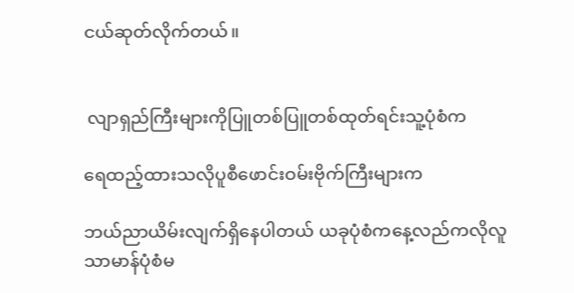ငယ်ဆုတ်လိုက်တယ်။


 လျာရှည်ကြီးများကိုပြူတစ်ပြူတစ်ထုတ်ရင်းသူ့ပုံစံက

ရေထည့်ထားသလိုပူစီဖောင်းဝမ်းဗိုက်ကြီးများက

ဘယ်ညာယိမ်းလျက်ရှိနေပါတယ် ယခုပုံစံကနေ့လည်ကလိုလူသာမာန်ပုံစံမ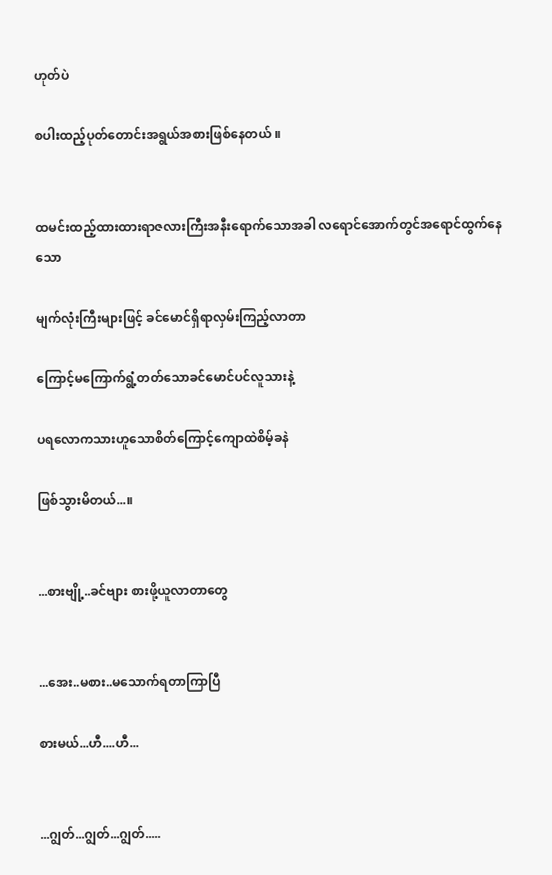ဟုတ်ပဲ

စပါးထည့်ပုတ်တောင်းအရွယ်အစားဖြစ်နေတယ် ။


ထမင်းထည့်ထားထားရာဇလားကြီးအနီးရောက်သောအခါ လရောင်အောက်တွင်အရောင်ထွက်နေသော

မျက်လုံးကြီးများဖြင့် ခင်မောင်ရှိရာလှမ်းကြည့်လာတာ

ကြောင့်မကြောက်ရွံ့တတ်သောခင်မောင်ပင်လူသားနဲ့

ပရလောကသားဟူသောစိတ်ကြောင့်ကျောထဲစိမ့်ခနဲ

ဖြစ်သွားမိတယ်...။


...စားဗျို့..ခင်ဗျား စားဖို့ယူလာတာတွေ


...အေး..မစား..မသောက်ရတာကြာပြီ

စားမယ်...ဟီ....ဟီ...


...ဂျွတ်...ဂျွတ်...ဂျွတ်.....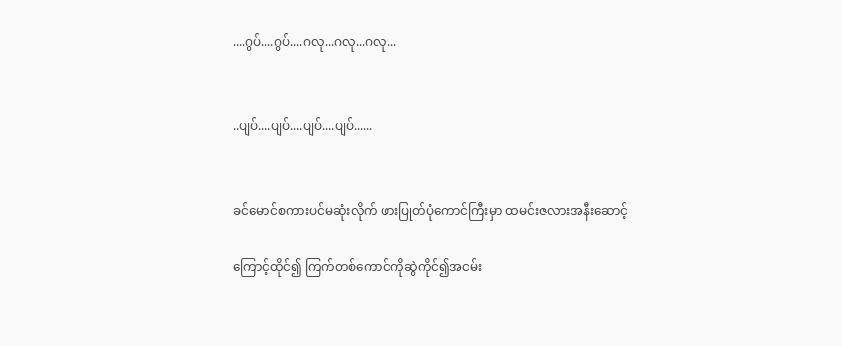....ဂွပ်....ဂွပ်....ဂလု...ဂလု...ဂလု...


..ပျပ်....ပျပ်....ပျပ်....ပျပ်......


ခင်မောင်စကားပင်မဆုံးလိုက် ဖားပြုတ်ပုံကောင်ကြီးမှာ ထမင်းဇလားအနီးဆောင့်

ကြောင့်ထိုင်၍ ကြက်တစ်ကောင်ကိုဆွဲကိုင်၍အငမ်း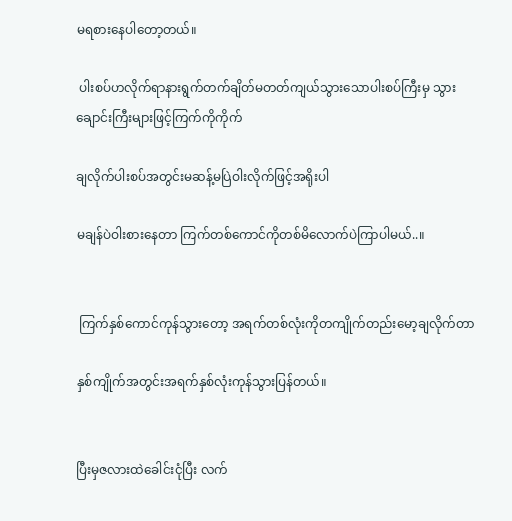မရစားနေပါတော့တယ်။

 ပါးစပ်ဟလိုက်ရာနားရွက်တက်ချိတ်မတတ်ကျယ်သွားသောပါးစပ်ကြီးမှ သွားချောင်းကြီးများဖြင့်ကြက်ကိုကိုက်

ချလိုက်ပါးစပ်အတွင်းမဆန့်မပြဲဝါးလိုက်ဖြင့်အရိုးပါ

မချန်ပဲဝါးစားနေတာ ကြက်တစ်ကောင်ကိုတစ်မိလောက်ပဲကြာပါမယ်..။


 ကြက်နှစ်ကောင်ကုန်သွားတော့ အရက်တစ်လုံးကိုတကျိုက်တည်းမော့ချလိုက်တာ

နှစ်ကျိုက်အတွင်းအရက်နှစ်လုံးကုန်သွားပြန်တယ်။


ပြီးမှဇလားထဲခေါင်းငုံပြီး လက်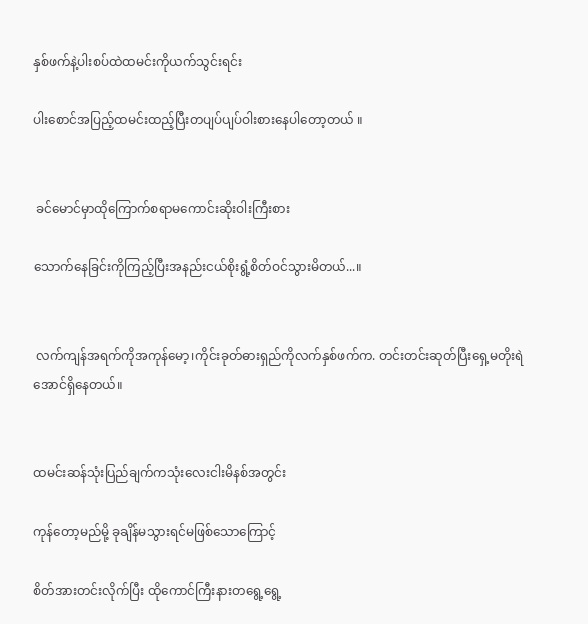နှစ်ဖက်နဲ့ပါးစပ်ထဲထမင်းကိုယက်သွင်းရင်း

ပါးစောင်အပြည့်ထမင်းထည့်ပြီးတပျပ်ပျပ်ဝါးစားနေပါတော့တယ် ။


 ခင်မောင်မှာထိုကြောက်စရာမကောင်းဆိုးဝါးကြီးစား

သောက်နေခြင်းကိုကြည့်ပြီးအနည်းငယ်စိုးရွံ့စိတ်ဝင်သွားမိတယ်...။


 လက်ကျန်အရက်ကိုအကုန်မော့၊ကိုင်းခုတ်ဓားရှည်ကိုလက်နှစ်ဖက်က. တင်းတင်းဆုတ်ပြီးရှေ့မတိုးရဲအောင်ရှိနေတယ်။


ထမင်းဆန်သုံးပြည်ချက်ကသုံးလေးငါးမိနစ်အတွင်း

ကုန်တော့မည်မို့ ခုချိန်မသွားရင်မဖြစ်သောကြောင့်

စိတ်အားတင်းလိုက်ပြီး ထိုကောင်ကြီးနားတရွေ့ရွေ့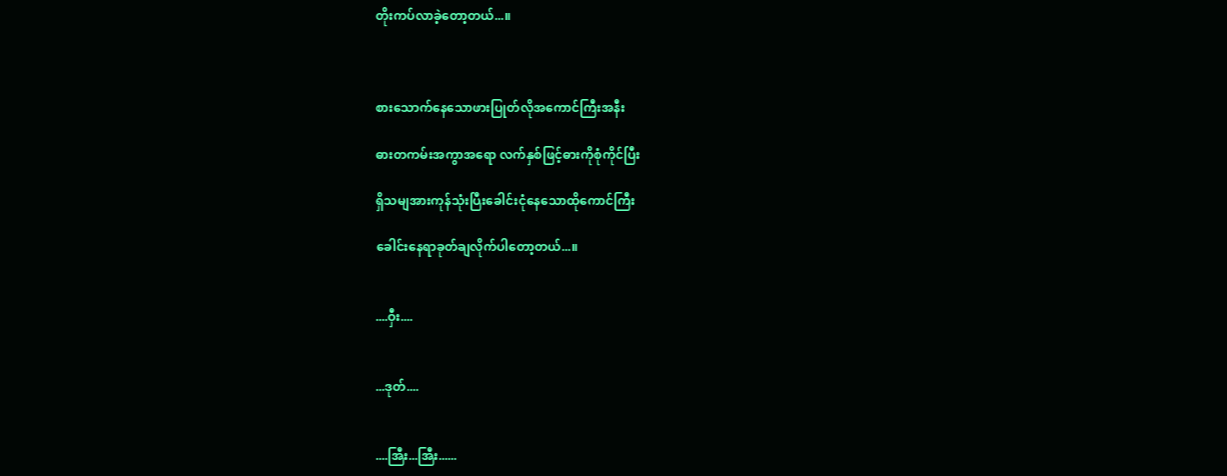တိုးကပ်လာခဲ့တော့တယ်...။



စားသောက်နေသောဖားပြုတ်လိုအကောင်ကြီးအနီး

ဓားတကမ်းအကွာအရော လက်နှစ်ဖြင့်ဓားကိုစုံကိုင်ပြီး

ရှိသမျအားကုန်သုံးပြီးခေါင်းငုံနေသောထိုကောင်ကြီး

ခေါင်းနေရာခုတ်ချလိုက်ပါတော့တယ်...။


....ဝှီး....


...ဒုတ်....


....အြီး...အြီး......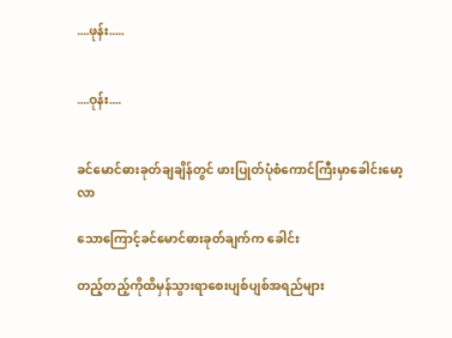....ဖုန်း.....


....ဝုန်း....


ခင်မောင်ဓားခုတ်ချချိန်တွင် ဖားပြုတ်ပုံစံကောင်ကြီးမှာခေါင်းမော့လာ

သောကြောင့်ခင်မောင်ဓားခုတ်ချက်က ခေါင်း

တည့်တည့်ကိုထိမှန်သွားရာစေးပျစ်ပျစ်အရည်များ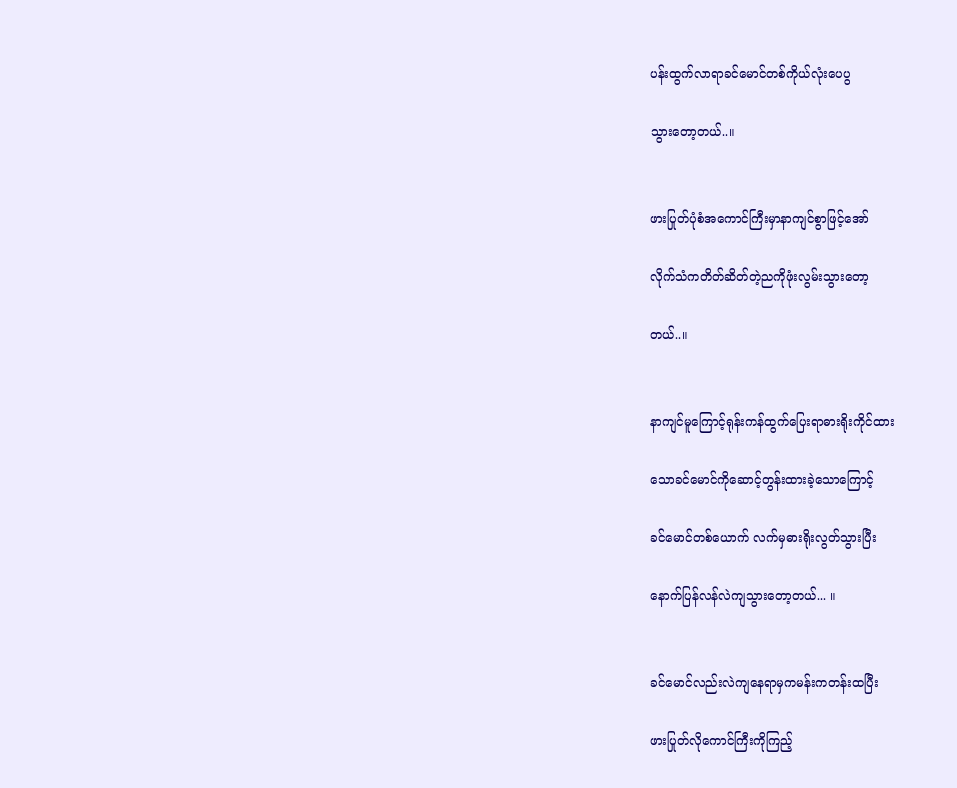ပန်းထွက်လာရာခင်မောင်တစ်ကိုယ်လုံးပေပွ

သွားတော့တယ်..။


ဖားပြုတ်ပုံစံအကောင်ကြီးမှာနာကျင်စွာဖြင့်အော်

လိုက်သံကတိတ်ဆိတ်တဲ့ညကိုဖုံးလွမ်းသွားတော့

တယ်..။


နာကျင်မူကြောင့်ရုန်းကန်ထွက်ပြေးရာဓားရိုးကိုင်ထား

သောခင်မောင်ကိုဆောင့်တွန်းထားခဲ့သောကြောင့်

ခင်မောင်တစ်ယောက် လက်မှဓားရိုးလွတ်သွားပြီး

နောက်ပြန်လန်လဲကျသွားတော့တယ်... ။


ခင်မောင်လည်းလဲကျနေရာမှကမန်းကတန်းထပြီး

ဖားပြုတ်လိုကောင်ကြီးကိုကြည့်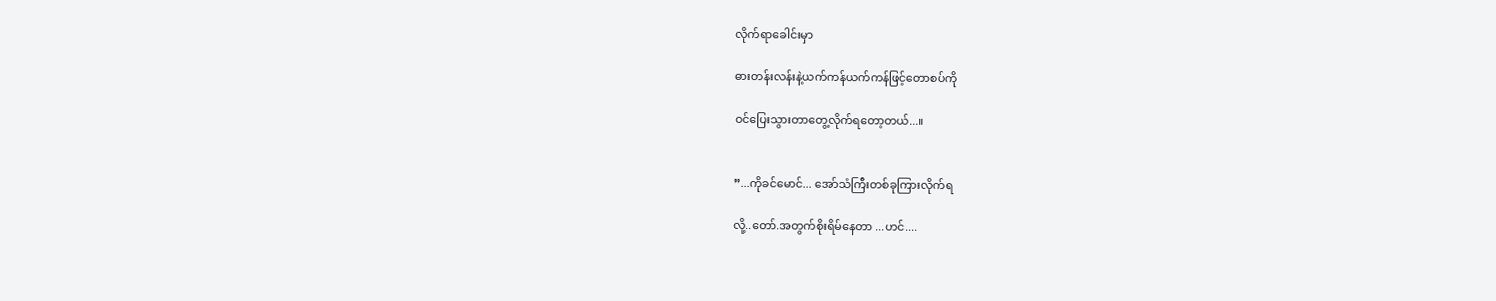လိုက်ရာခေါင်းမှာ

ဓားတန်းလန်းနဲ့ယက်ကန်ယက်ကန်ဖြင့်တောစပ်ကို

ဝင်ပြေးသွားတာတွေ့လိုက်ရတော့တယ်...။


”...ကိုခင်မောင်... အော်သံကြီးတစ်ခုကြားလိုက်ရ

လို့..တော်.အတွက်စိုးရိမ်နေတာ ...ဟင်....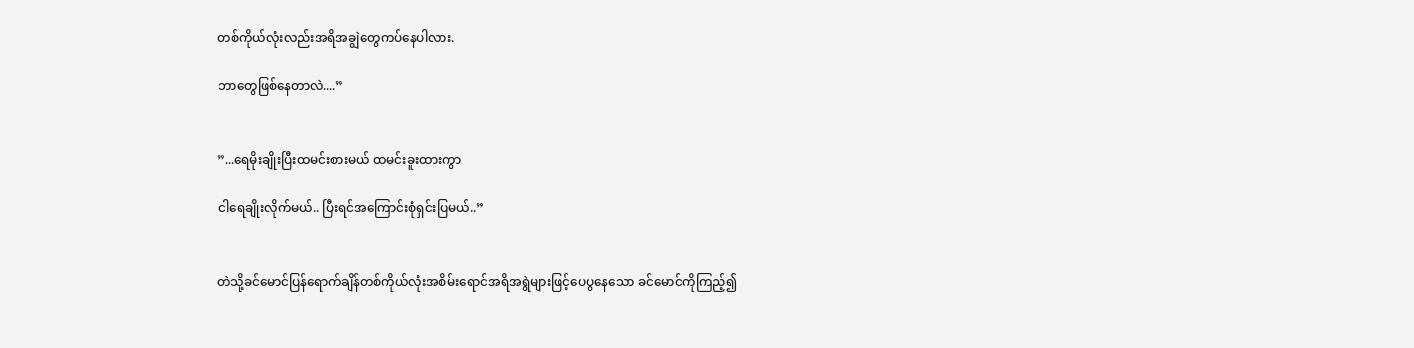တစ်ကိုယ်လုံးလည်းအရိအချွဲတွေကပ်နေပါလား.

ဘာတွေဖြစ်နေတာလဲ....”


”...ရေမိုးချိုးပြီးထမင်းစားမယ် ထမင်းခူးထားကွာ

ငါရေချိုးလိုက်မယ်.. ပြီးရင်အကြောင်းစုံရှင်းပြမယ်..”


တဲသို့ခင်မောင်ပြန်ရောက်ချိန်တစ်ကိုယ်လုံးအစိမ်းရောင်အရိအရွဲများဖြင့်ပေပွနေသော ခင်မောင်ကိုကြည့်၍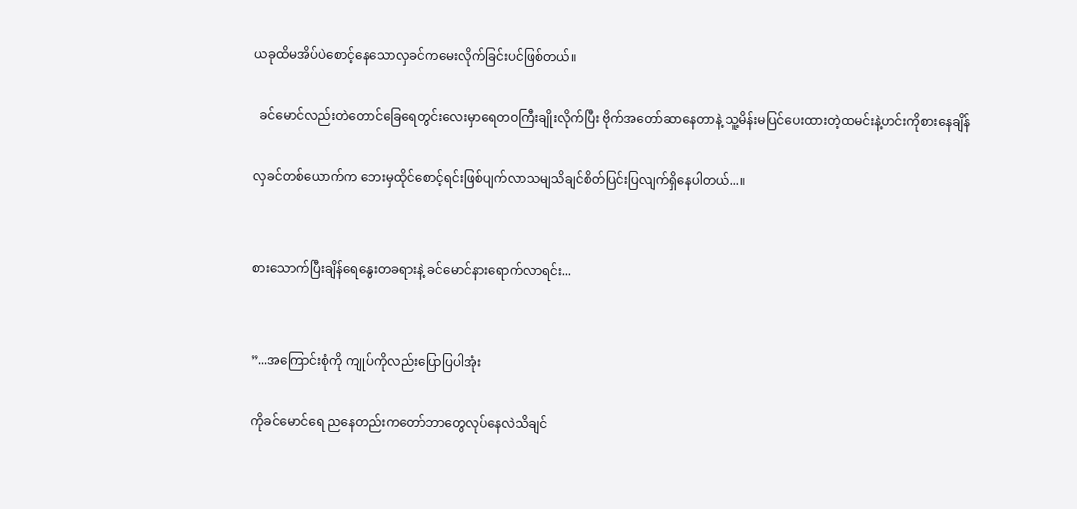ယခုထိမအိပ်ပဲစောင့်နေသောလှခင်ကမေးလိုက်ခြင်းပင်ဖြစ်တယ်။

  ခင်မောင်လည်းတဲတောင်ခြေရေတွင်းလေးမှာရေတဝကြီးချိုးလိုက်ပြီး ဗိုက်အတော်ဆာနေတာနဲ့ သူ့မိန်းမပြင်ပေးထားတဲ့ထမင်းနဲ့ဟင်းကိုစားနေချိန်

လှခင်တစ်ယောက်က ဘေးမှထိုင်စောင့်ရင်းဖြစ်ပျက်လာသမျသိချင်စိတ်ပြင်းပြလျက်ရှိနေပါတယ်...။


စားသောက်ပြီးချိန်ရေနွေးတခရားနဲ့ ခင်မောင်နားရောက်လာရင်း...


”...အကြောင်းစုံကို ကျုပ်ကိုလည်းပြောပြပါအုံး

ကိုခင်မောင်ရေ ညနေတည်းကတော်ဘာတွေလုပ်နေလဲသိချင်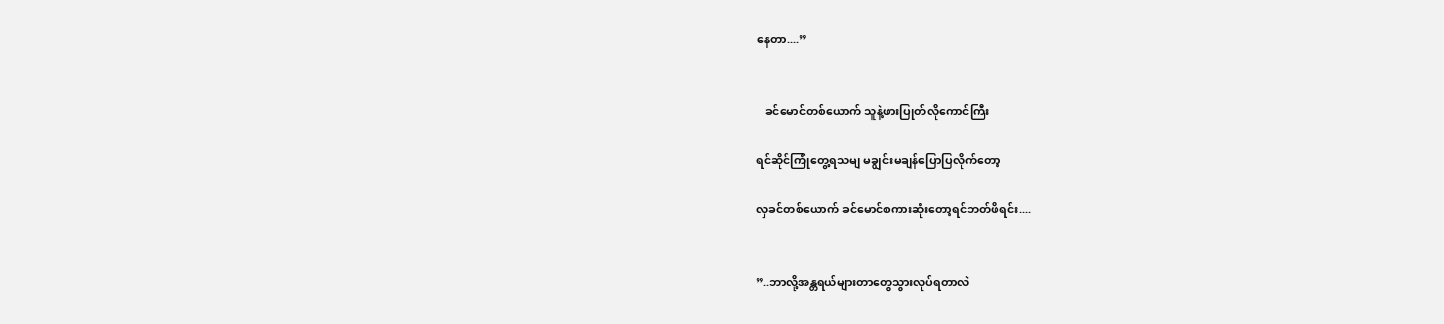နေတာ....”


   ခင်မောင်တစ်ယောက် သူနဲ့ဖားပြုတ်လိုကောင်ကြီး

ရင်ဆိုင်ကြုံတွေ့ရသမျ မချွင်းမချန်ပြောပြလိုက်တော့

လှခင်တစ်ယောက် ခင်မောင်စကားဆုံးတော့ရင်ဘတ်ဖိရင်း....


”..ဘာလို့အန္တရယ်များတာတွေသွားလုပ်ရတာလဲ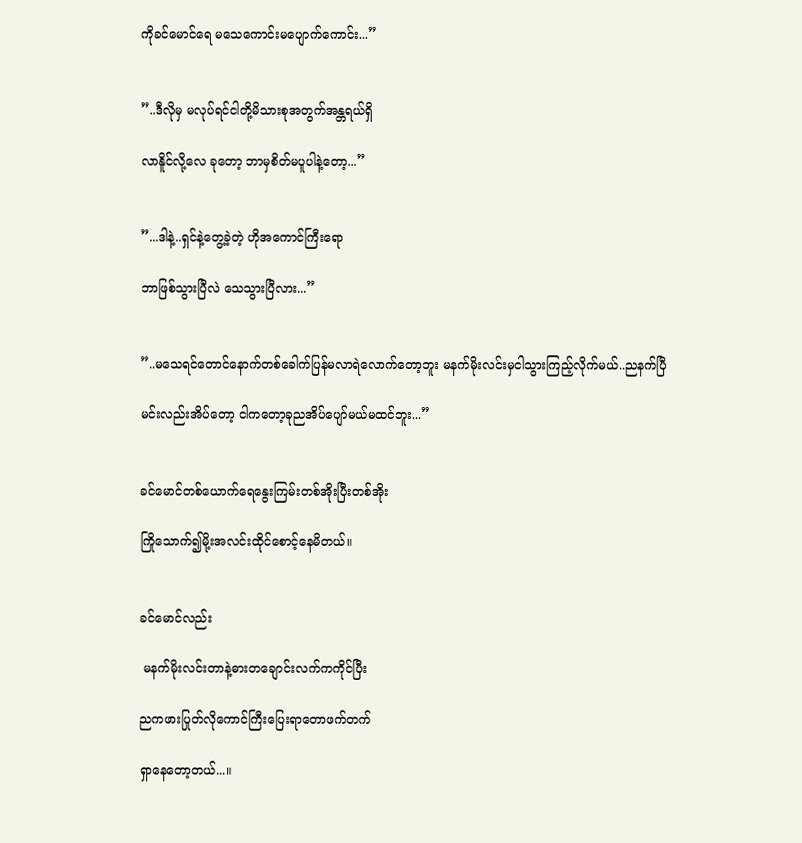ကိုခင်မောင်ရေ မသေကောင်းမပျောက်ကောင်း...”


”..ဒီလိုမှ မလုပ်ရင်ငါတို့မိသားစုအတွက်အန္တရယ်ရှိ

လာနိူင်လို့လေ ခုတော့ ဘာမှစိတ်မပူပါနဲ့တော့...”


”...ဒါနဲ့..ရှင်နဲ့တွေ့ခဲ့တဲ့ ဟိုအကောင်ကြီးရော

ဘာဖြစ်သွားပြီလဲ သေသွားပြီလား...”


”..မသေရင်တောင်နောက်တစ်ခေါက်ပြန်မလာရဲလောက်တော့ဘူး မနက်မိုးလင်းမှငါသွားကြည့်လိုက်မယ်..ညနက်ပြီ

မင်းလည်းအိပ်တော့ ငါကတော့ခုညအိပ်ပျော်မယ်မထင်ဘူး...”


ခင်မောင်တစ်ယောက်ရေနွေးကြမ်းတစ်အိုးပြီးတစ်အိုး

ကြိုသောက်၍မို့းအလင်းထိုင်စောင့်နေမိတယ်။


ခင်မောင်လည်း

 မနက်မိုးလင်းတာနဲ့ဓားတချောင်းလက်ကကိုင်ပြီး

ညကဖားပြုတ်လိုကောင်ကြီးပြေးရာတောဖက်တက်

ရှာနေတော့တယ်...။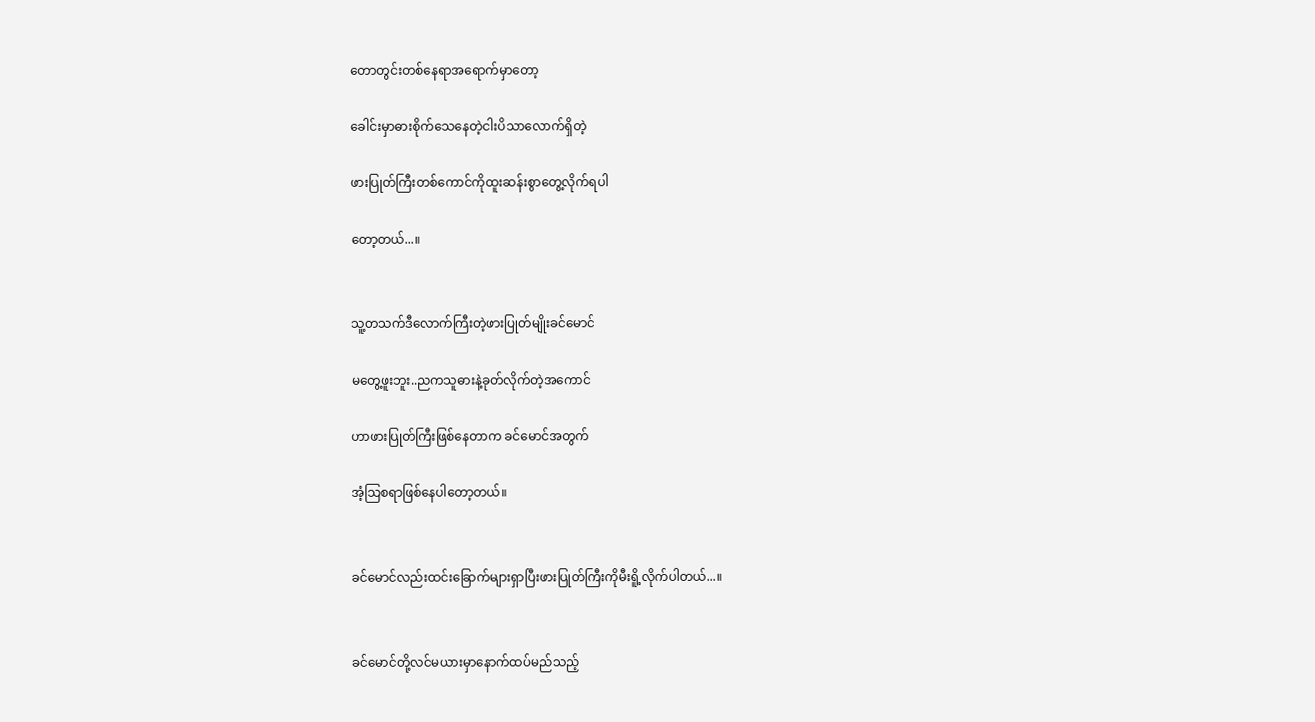တောတွင်းတစ်နေရာအရောက်မှာတော့

ခေါင်းမှာဓားစိုက်သေနေတဲ့ငါးပိသာလောက်ရှိတဲ့

ဖားပြုတ်ကြီးတစ်ကောင်ကိုထူးဆန်းစွာတွေ့လိုက်ရပါ

တော့တယ်...။


သူ့တသက်ဒီလောက်ကြီးတဲ့ဖားပြုတ်မျိုးခင်မောင်

မတွေ့ဖူးဘူး..ညကသူဓားနဲ့ခုတ်လိုက်တဲ့အကောင်

ဟာဖားပြုတ်ကြီးဖြစ်နေတာက ခင်မောင်အတွက်

အံ့သြစရာဖြစ်နေပါတော့တယ်။


ခင်မောင်လည်းထင်းခြောက်များရှာပြီးဖားပြုတ်ကြီးကိုမီးရိူ့လိုက်ပါတယ်...။


ခင်မောင်တို့လင်မယားမှာနောက်ထပ်မည်သည့်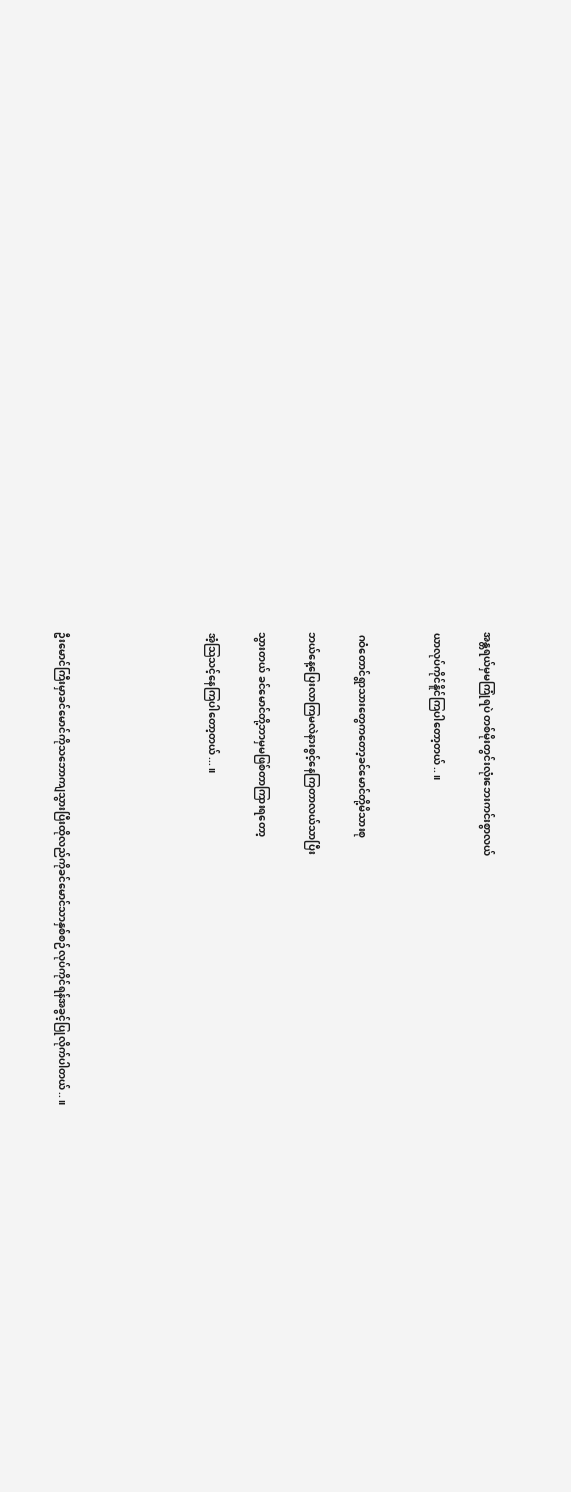အန္တရယ်မှမကြုံရပဲ တစ်မိုးတွင်းလုံးဘေးကင်းစွာလယ်

ယာလုပ်ကိုင်နိူင်ကြပါတော့တယ်..။


 ဂဝံတောင်ရွာသားတွေကတော့ခင်မောင်တို့မိသားစု

ဘယ်နေ့ပြေးလာကြမလဲနားစွင့်နေကြတာလယ်သာပြီး

သွားတယ် ခင်မောင်တို့ဘာမှမဖြစ်တာကြားရတော့

အံ့သြသင့်နေကြပါတော့တယ်...။





ဦးမောင်ကြီးမှာခင်မောင်ကိုသဘောကျသွားပြီးထိုလည်ကိုခင်မောင်သာနှစ်စဉ်လုပ်ကိုင်ရန်အခွင့်ပြုလိုက်ပါတယ်..။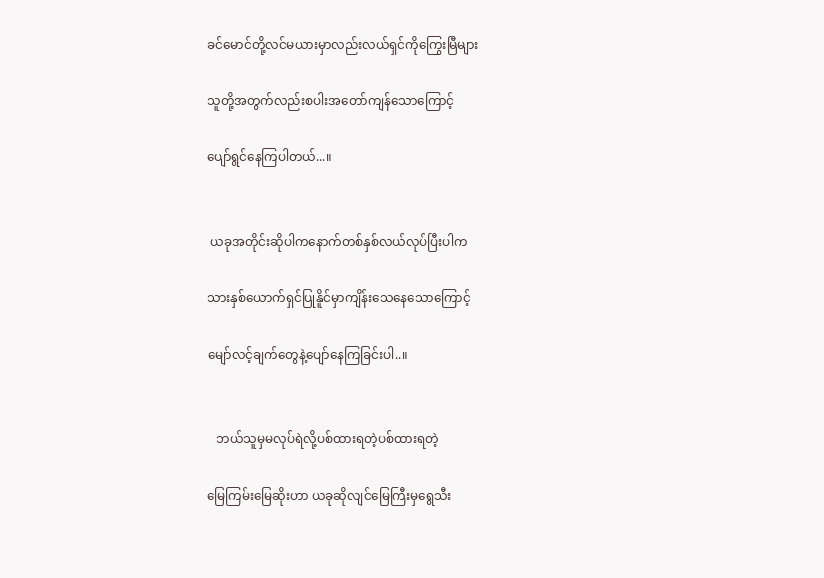ခင်မောင်တို့လင်မယားမှာလည်းလယ်ရှင်ကိုကြွေးမြီများ

သူတို့အတွက်လည်းစပါးအတော်ကျန်သောကြောင့်

ပျော်ရွင်နေကြပါတယ်...။


 ယခုအတိုင်းဆိုပါကနောက်တစ်နှစ်လယ်လုပ်ပြီးပါက

သားနှစ်ယောက်ရှင်ပြုနိူင်မှာကျိန်းသေနေသောကြောင့်

မျော်လင့်ချက်တွေနဲ့ပျော်နေကြခြင်းပါ..။


   ဘယ်သူမှမလုပ်ရဲလို့ပစ်ထားရတဲ့ပစ်ထားရတဲ့

မြေကြမ်းမြေဆိုးဟာ ယခုဆိုလျင်မြေကြီးမှရွေသီး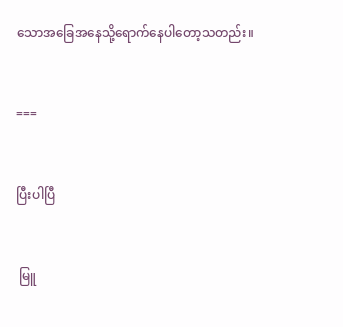သောအခြေအနေသို့ရောက်နေပါတော့သတည်း။


===


ပြီးပါပြီ


 မြူ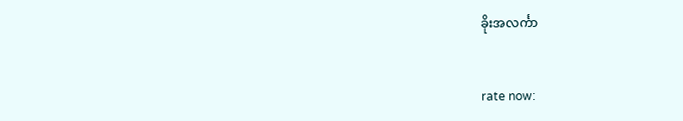ခိုးအလင်္ကာ


rate now: